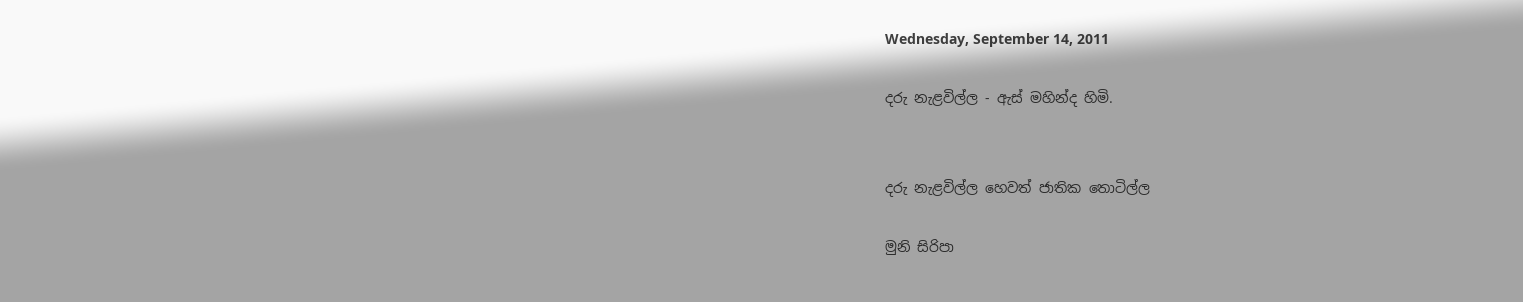Wednesday, September 14, 2011

දරු නැළවිල්ල - ඇස් මහින්ද හිමි.


දරු නැළවිල්ල හෙවත් ජාතික තොටිල්ල

මුනි සිරිපා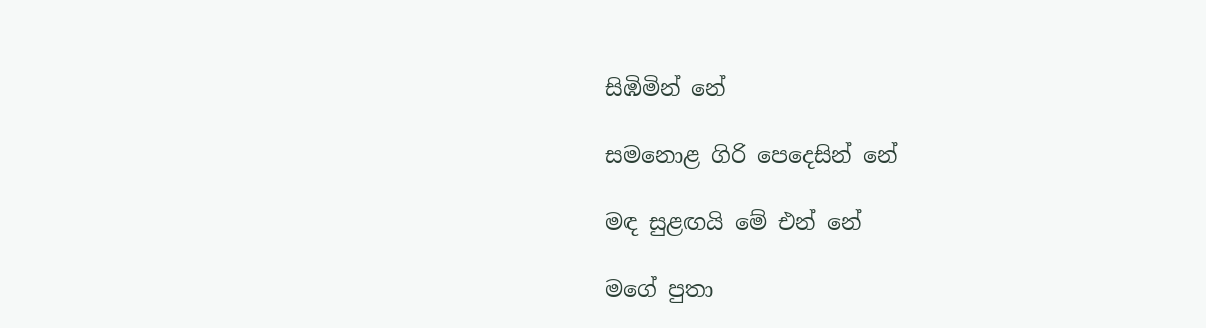සිඹිමින් නේ

සමනොළ ගිරි පෙදෙසින් නේ

මඳ සුළඟයි මේ එන් නේ

මගේ පුතා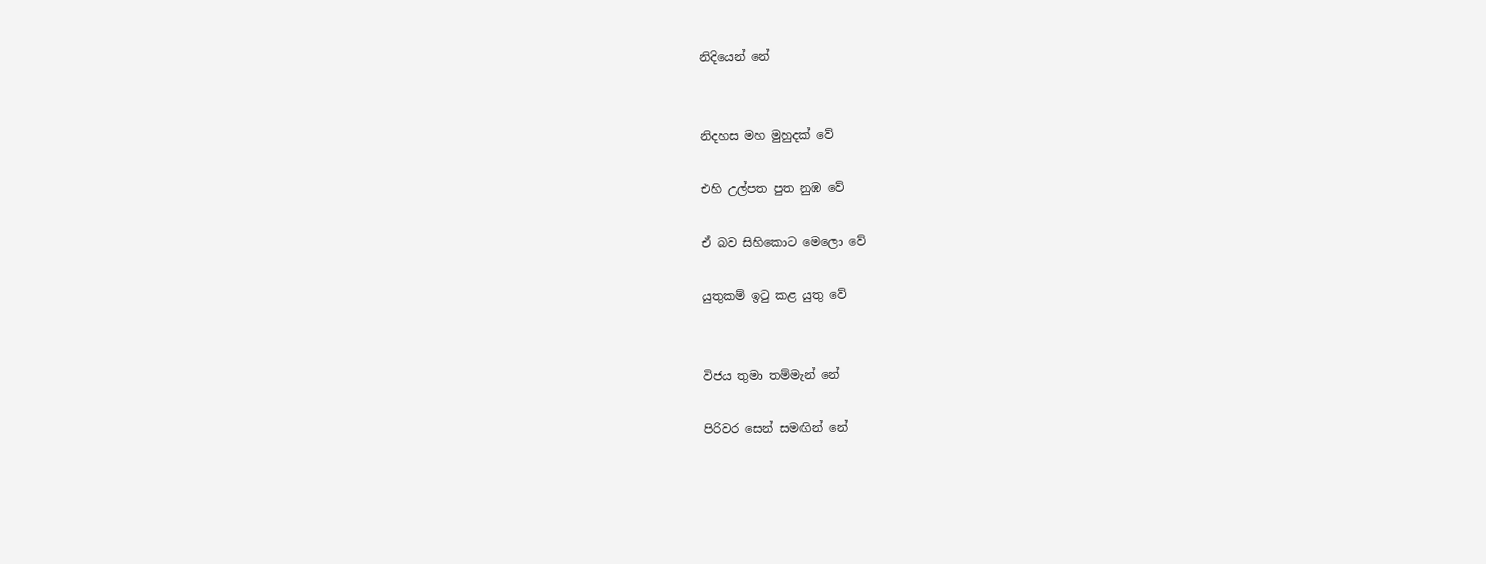නිදියෙන් නේ


නිදහස මහ මුහුදක් වේ

එහි උල්පත පුත නුඹ වේ

ඒ බව සිහිකොට මෙලො වේ

යුතුකම් ඉටු කළ යුතු වේ


විජය තුමා තම්මැන් නේ

පිරිවර සෙන් සමඟින් නේ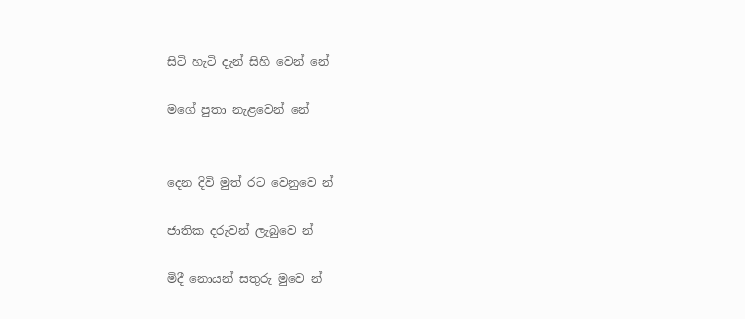සිටි හැටි දැන් සිහි වෙන් නේ

මගේ පුතා නැළවෙන් නේ


දෙන දිවි මුත් රට වෙනුවෙ න්

ජාතික දරුවන් ලැබුවෙ න්

මිදී නොයන් සතුරු මුවෙ න්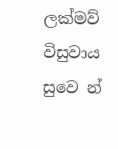ලක්මව් විසුවාය සුවෙ න්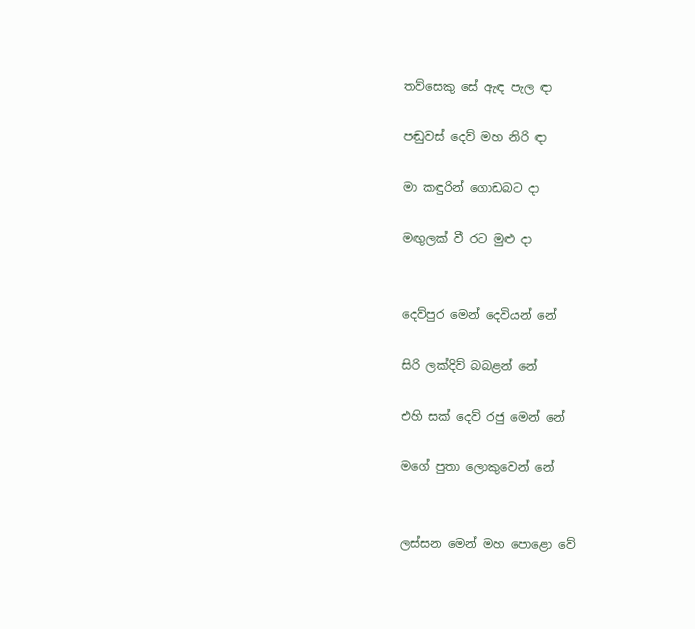තව්සෙකු සේ ඇඳ පැල ඳා

පඬුවස් දෙව් මහ නිරි ඳා

මා කඳුරින් ගොඩබට දා

මඟුලක් වී රට මුළු දා


දෙව්පුර මෙන් දෙවියන් නේ

සිරි ලක්දිව් බබළන් නේ

එහි සක් දෙව් රජු මෙන් නේ

මගේ පුතා ලොකුවෙන් නේ


ලස්සන මෙන් මහ පොළො වේ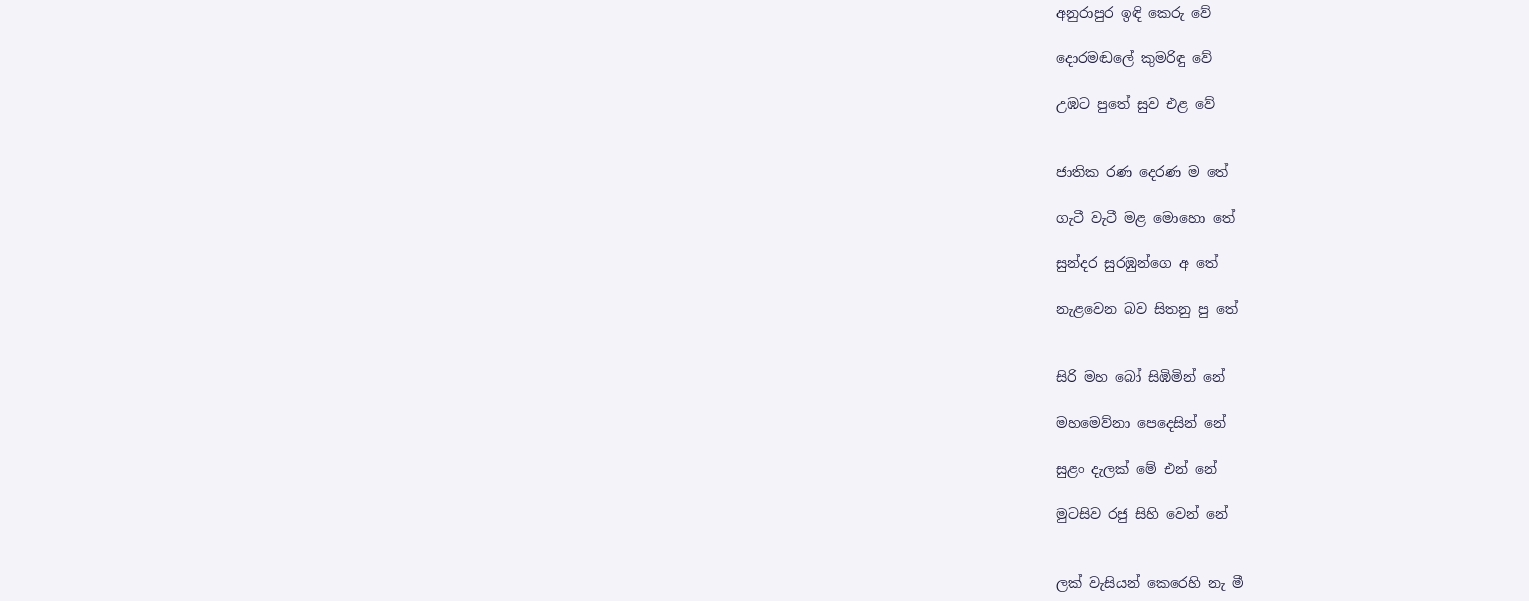අනුරාපුර ඉඳි කෙරු වේ

දොරමඬලේ කුමරිඳු වේ

උඹට පුතේ සුව එළ වේ


ජාතික රණ දෙරණ ම තේ

ගැටී වැටී මළ මොහො තේ

සුන්දර සුරඹුන්ගෙ අ තේ

නැළවෙන බව සිතනු පු තේ


සිරි මහ බෝ සිඹිමින් නේ

මහමෙව්නා පෙදෙසින් නේ

සුළං දැලක් මේ එන් නේ

මුටසිව රජු සිහි වෙන් නේ


ලක් වැසියන් කෙරෙහි නැ මී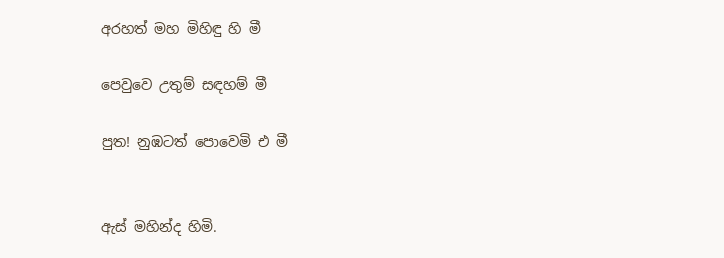අරහත් මහ මිහිඳු හි මී

පෙවුවෙ උතුම් සඳහම් මී

පුත! නුඹටත් පොවෙමි එ මී


ඇස් මහින්ද හිමි.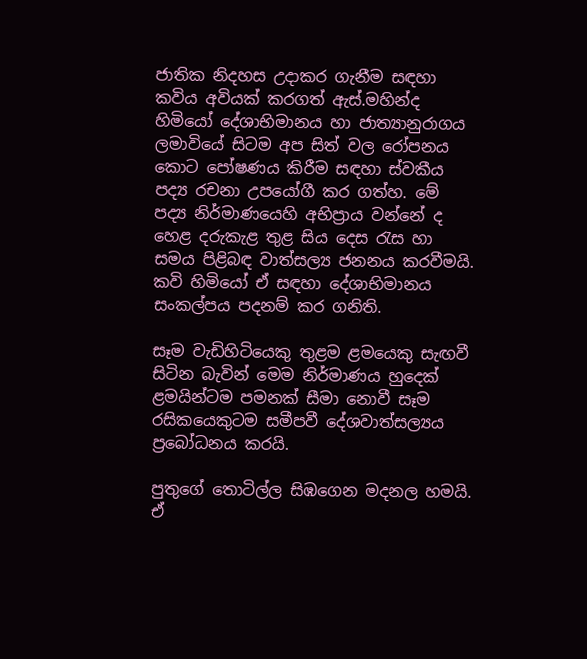ජාතික නිදහස උදාකර ගැනීම සඳහා කවිය අවියක් කරගත් ඇස්.මහින්ද හිමියෝ දේශාභිමානය හා ජාත්‍යානුරාගය ලමාවියේ සිටම අප සිත් වල රෝපනය කොට පෝෂණය කිරීම සඳහා ස්වකීය පද්‍ය රචනා උපයෝගී කර ගත්හ. මේ පද්‍ය නිර්මාණයෙහි අභිප්‍රාය වන්නේ ද හෙළ දරුකැළ තුළ සිය දෙස රැස හා සමය පිළිබඳ වාත්සල්‍ය ජනනය කරවීමයි. කවි හිමියෝ ඒ සඳහා දේශාභිමානය සංකල්පය පදනම් කර ගනිති.

සෑම වැඩිහිටියෙකු තුළම ළමයෙකු සැඟවී සිටින බැවින් මෙම නිර්මාණය හුදෙක් ළමයින්ටම පමනක් සීමා නොවී සෑම රසිකයෙකුටම සමීපවී දේශවාත්සල්‍යය ප්‍රබෝධනය කරයි.

පුතුගේ තොටිල්ල සිඹගෙන මදනල හමයි. ඒ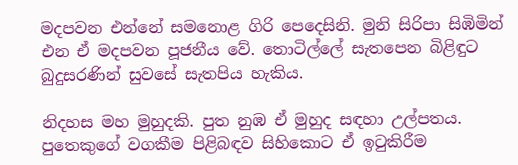මදපවන එන්නේ සමනොළ ගිරි පෙදෙසිනි. මුනි සිරිපා සිඹිමින් එන ඒ මදපවන පූජනීය වේ. තොටිල්ලේ සැතපෙන බිළිඳුට බුදුසරණින් සුවසේ සැතපිය හැකිය.

නිදහස මහ මුහුදකි. පුත නුඹ ඒ මුහුද සඳහා උල්පතය. පුතෙකුගේ වගකීම පිළිබඳව සිහිකොට ඒ ඉටුකිරීම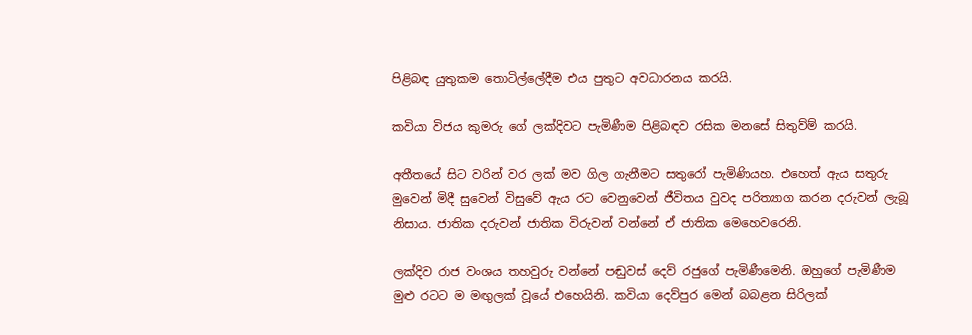පිළිබඳ යුතුකම තොටිල්ලේදීම එය පුතුට අවධාරනය කරයි.

කවියා විජය කුමරු ගේ ලක්දිවට පැමිණීම පිළිබඳව රසික මනසේ සිතුව්ම් කරයි.

අතීතයේ සිට වරින් වර ලක් මව ගිල ගැනීමට සතුරෝ පැමිණියහ. එහෙත් ඇය සතුරු මුවෙන් මිදී සුවෙන් විසුවේ ඇය රට වෙනුවෙන් ජීවිතය වුවද පරිත්‍යාග කරන දරුවන් ලැබූ නිසාය. ජාතික දරුවන් ජාතික විරුවන් වන්නේ ඒ ජාතික මෙහෙවරෙනි.

ලක්දිව රාජ වංශය තහවුරු වන්නේ පඬුවස් දෙව් රජුගේ පැමිණීමෙනි. ඔහුගේ පැමිණීම මුළු රටට ම මඟුලක් වූයේ එහෙයිනි. කවියා දෙව්පුර මෙන් බබළන සිරිලක්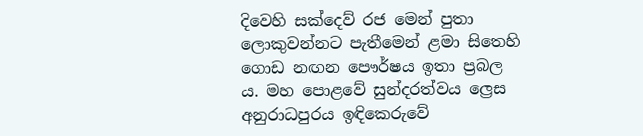දිවෙහි සක්දෙව් රජ මෙන් පුතා ලොකුවන්නට පැතීමෙන් ළමා සිතෙහි ගොඩ නඟන පෞර්ෂය ඉතා ප්‍රබල ය. මහ පොළවේ සුන්දරත්වය ල්‍රෙස අනුරාධපුරය ඉඳිකෙරුවේ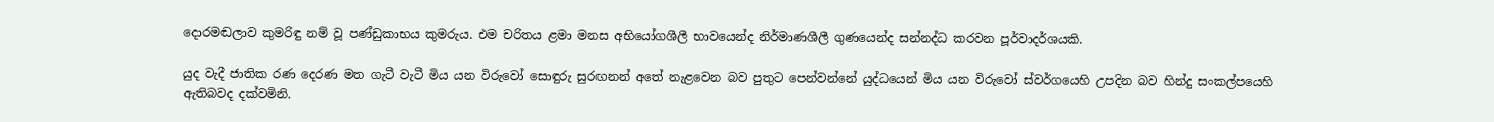දොරමඬලාව කුමරිඳු නම් වූ පණ්ඩුකාභය කුමරුය. එම චරිතය ළමා මනස අභියෝගශීලී භාවයෙන්ද නිර්මාණශීලී ගුණයෙන්ද සන්නද්ධ කරවන පූර්වාදර්ශයකි.

යුද වැදී ජාතික රණ දෙරණ මත ගැටී වැටී මිය යන විරුවෝ සොඳුරු සුරඟනන් අතේ නැළවෙන බව පුතුට පෙන්වන්නේ යුද්ධයෙන් මිය යන විරුවෝ ස්වර්ගයෙහි උපදින බව හින්දු සංකල්පයෙහි ඇතිබවද දක්වමිනි.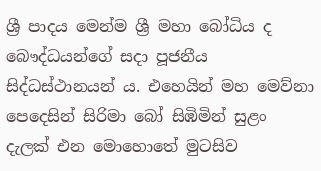ශ්‍රී පාදය මෙන්ම ශ්‍රී මහා බෝධිය ද බෞද්ධයන්ගේ සදා පූජනීය සිද්ධස්ථානයන් ය. එහෙයින් මහ මෙව්නා පෙදෙසින් සිරිමා බෝ සිඹිමින් සුළං දැලක් එන මොහොතේ මුටසිව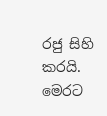රජු සිහි කරයි. මෙරට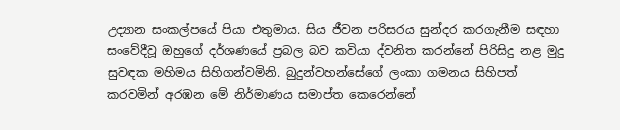උද්‍යාන සංකල්පයේ පියා එතුමාය. සිය ජීවන පරිසරය සුන්දර කරගැනීම සඳහා සංවේදීවූ ඔහුගේ දර්ශණයේ ප්‍රබල බව කවියා ද්වනිත කරන්නේ පිරිසිදු නළ මුදු සුවඳක මහිමය සිහිගන්වමිනි. බුදුන්වහන්සේගේ ලංකා ගමනය සිහිපත් කරවමින් අරඹන මේ නිර්මාණය සමාප්ත කෙරෙන්නේ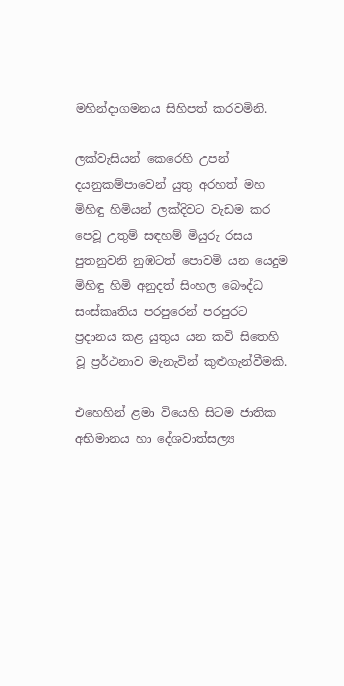මහින්දාගමනය සිහිපත් කරවමිනි.

ලක්වැසියන් කෙරෙහි උපන් දයනුකම්පාවෙන් යුතු අරහත් මහ මිහිඳු හිමියන් ලක්දිවට වැඩම කර පෙවූ උතුම් සඳහම් මියුරු රසය පුතනුවනි නුඹටත් පොවමි යන යෙදුම මිහිඳු හිමි අනුදත් සිංහල බෞද්ධ සංස්කෘතිය පරපුරෙන් පරපුරට ප්‍රදානය කළ යුතුය යන කවි සිතෙහි වූ ප්‍රර්ථනාව මැනැවින් කුළුගැන්වීමකි.

එහෙහින් ළමා වියෙහි සිටම ජාතික අභිමානය හා දේශවාත්සල්‍ය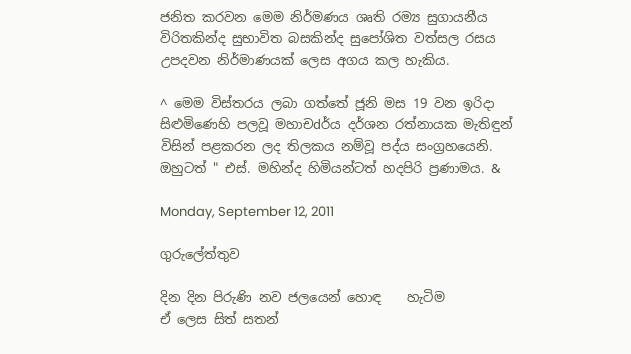ජනිත කරවන මෙම නිර්මණය ශෘති රම්‍ය සුගායනීය විරිතකින්ද සුභාවිත බසකින්ද සුපෝශිත වත්සල රසය උපදවන නිර්මාණයක් ලෙස අගය කල හැකිය.

^ මෙම විස්තරය ලබා ගත්තේ ජූනි මස 19 වන ඉරිදා සිළුමිණෙහි පලවූ මහාචdර්ය දර්ශන රත්නායක මැතිඳුන් විසින් පළකරන ලද තිලකය නම්වූ පද්ය සංග්‍රහයෙනි. ඔහුටත් " එස්. මහින්ද හිමියන්ටත් හදපිරි ප්‍රණාමය. &

Monday, September 12, 2011

ගුරුලේත්තුව

දින දින පිරුණි නව ජලයෙන් හොඳ    හැටිම
ඒ ලෙස සිත් සතන්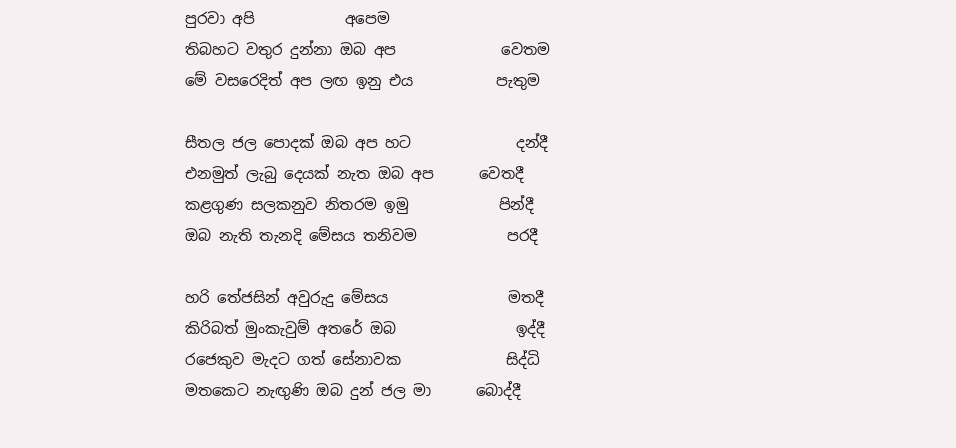පුරවා අපි            අපෙම
තිබහට වතුර දුන්නා ඔබ අප              වෙතම
මේ වසරෙදිත් අප ලඟ ඉනු එය           පැතුම

සීතල ජල පොදක් ඔබ අප හට              දන්දී
එනමුත් ලැබු දෙයක් නැත ඔබ අප      වෙතදී
කළගුණ සලකනුව නිතරම ඉමු            පින්දී
ඔබ නැති තැනදි මේසය තනිවම            පරදී

හරි තේජසින් අවුරුදු මේසය                මතදී
කිරිබත් මුංකැවුම් අතරේ ඔබ                ඉද්දී
රජෙකුව මැදට ගත් සේනාවක              සිද්ධි
මතකෙට නැඟුණි ඔබ දුන් ජල මා      බොද්දී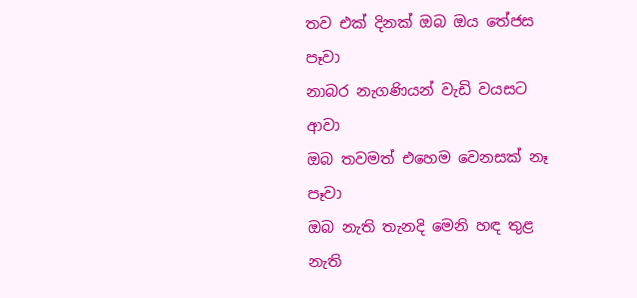තව එක් දිනක් ඔබ ඔය තේජස            පෑවා
නාබර නැගණියන් වැඩි වයසට            ආවා
ඔබ තවමත් එහෙම වෙනසක් නෑ         පෑවා
ඔබ නැති තැනදි මෙනි හඳ තුළ නැති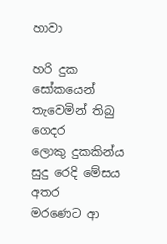හාවා

හරි දුක සෝකයෙන් තැවෙමින් තිබු  ගෙදර
ලොකු දුකකින්ය සුදු රෙදි මේසය        අතර
මරණෙට ආ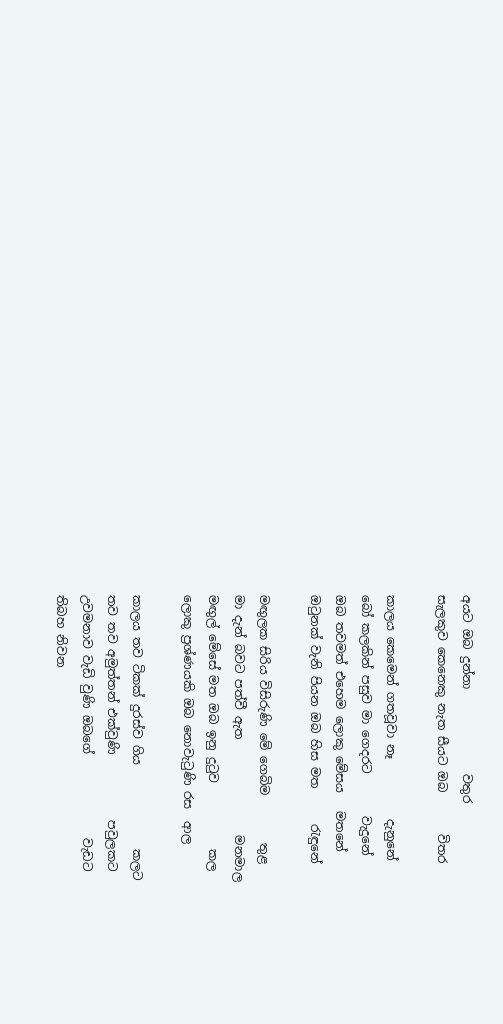අයට ඔබ දුන්නා              වතුර
සැලකුව කෙනෙකු නැත සීයට ඔබ       විතර

කාලය කෙමෙන් ගතවූවා නෑ          දැනුනේ
බෝ කලකින් පසුව මා ගෙදරට       වැදුනේ
ඔබ තවමත් එහෙම ලොකු මේසය   මතනේ
ඔටුනක් වැනි පියන ඔබ හිස මත      රැඳුනේ

මඟුලක සිරිය විසිරුණි මේ ගෙබිම        තුළ
මා දැන් බවට පත්වී ඇත                මනමාල
මඟුල් මේසේ මත ඔබ ඉනු දුටුව           කල
ලොකු ප්‍රශ්ණයකි ඔබ නොවැටුණි රස  ආල

කාලය තව ටිකක් දුරස්ව ගිය              කලට
තව තව අමුත්තන් එක්වුණි           පවුලකට
උවමනාව වැඩි වුණි ඔබගේ              වැඩට
තිබහ නිවන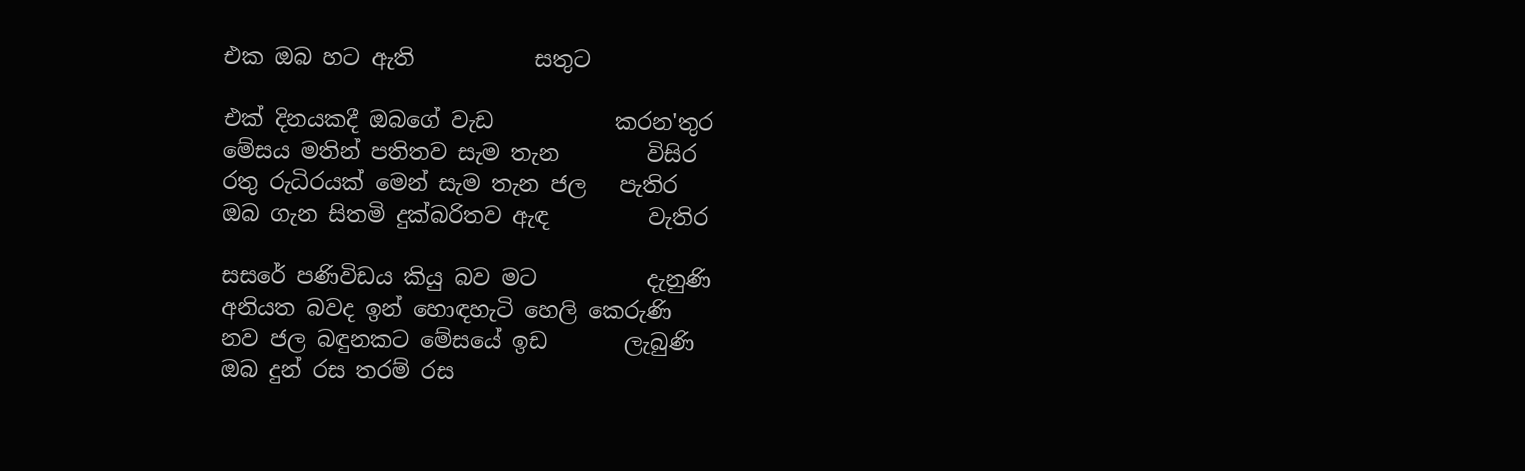එක ඔබ හට ඇති           සතුට

එක් දිනයකදී ඔබගේ වැඩ           කරන'තුර
මේසය මතින් පතිතව සැම තැන        විසිර
රතු රුධිරයක් මෙන් සැම තැන ජල   පැතිර
ඔබ ගැන සිතමි දුක්බරිතව ඇඳ         වැතිර

සසරේ පණිවිඩය කියු බව මට          දැනුණි
අනියත බවද ඉන් හොඳහැටි හෙලි කෙරුණි
නව ජල බඳුනකට මේසයේ ඉඩ       ලැබුණි
ඔබ දුන් රස තරම් රස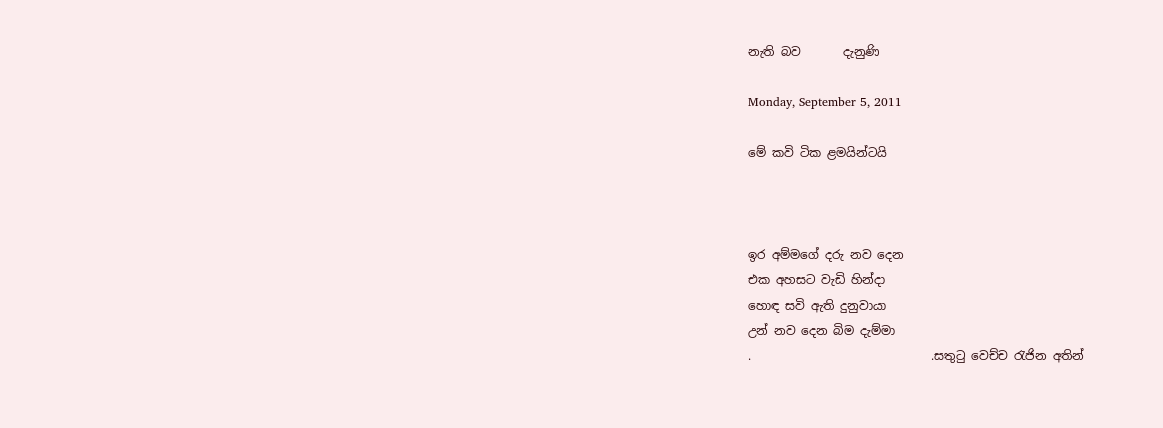නැති බව       දැනුණි

Monday, September 5, 2011

මේ කවි ටික ළමයින්ටයි



ඉර අම්මගේ දරු නව දෙන
එක අහසට වැඩි හින්දා
හොඳ සවි ඇති දුනුවායා
උන් නව දෙන බිම දැම්මා
.                              .සතුටු වෙච්ච රැජින අතින්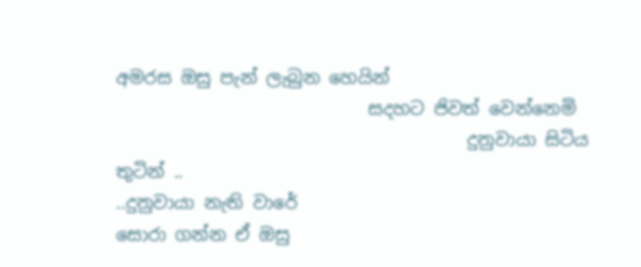අමරස ඔසු පැන් ලැබුන හෙයින්
                            සදහට ජිවත් වෙන්නෙමි
                                       දුනුවායා සිටිය තුටින් ..
..දුනුවායා නැති වාරේ
සොරා ගන්න ඒ ඔසු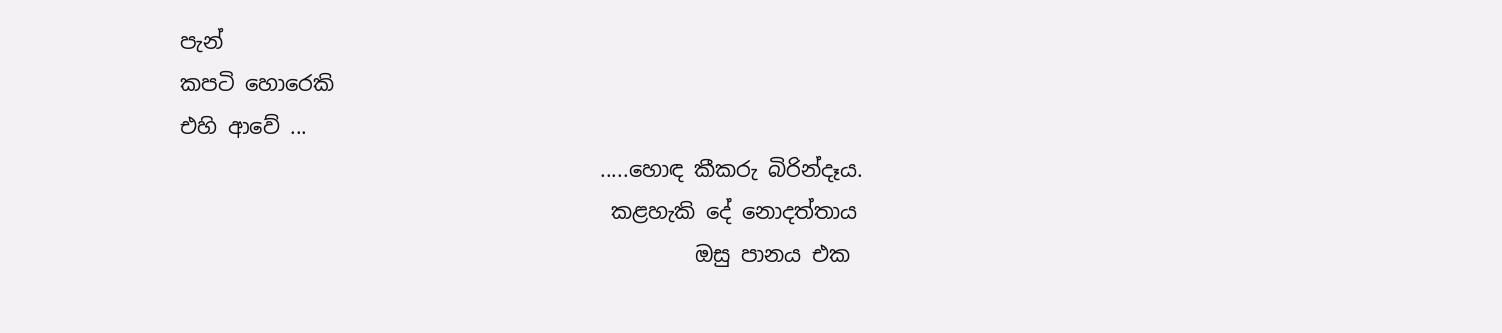පැන්
කපටි හොරෙකි
එහි ආවේ ...
                                        .....හොඳ කීකරු බිරින්දෑය.
                                         කළහැකි දේ නොදත්තාය
                                                 ඔසු පානය එක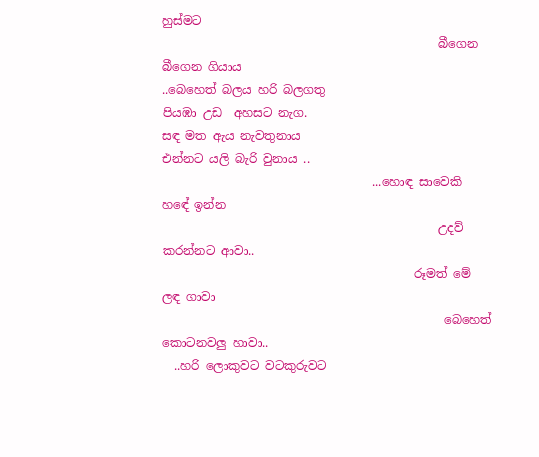හුස්මට
                                              බීගෙන බීගෙන ගියාය
..බෙහෙත් බලය හරි බලගතු
පියඹා උඩ  අහසට නැග.
සඳ මත ඇය නැවතුනාය
එන්නට යලි බැරි වුනාය ..
                                   ...හොඳ සාවෙකි හඳේ ඉන්න
                                              උදව් කරන්නට ආවා..
                                          රූමත් මේ ලඳ ගාවා
                                               බෙහෙත් කොටනවලු හාවා..
  ..හරි ලොකුවට වටකුරුවට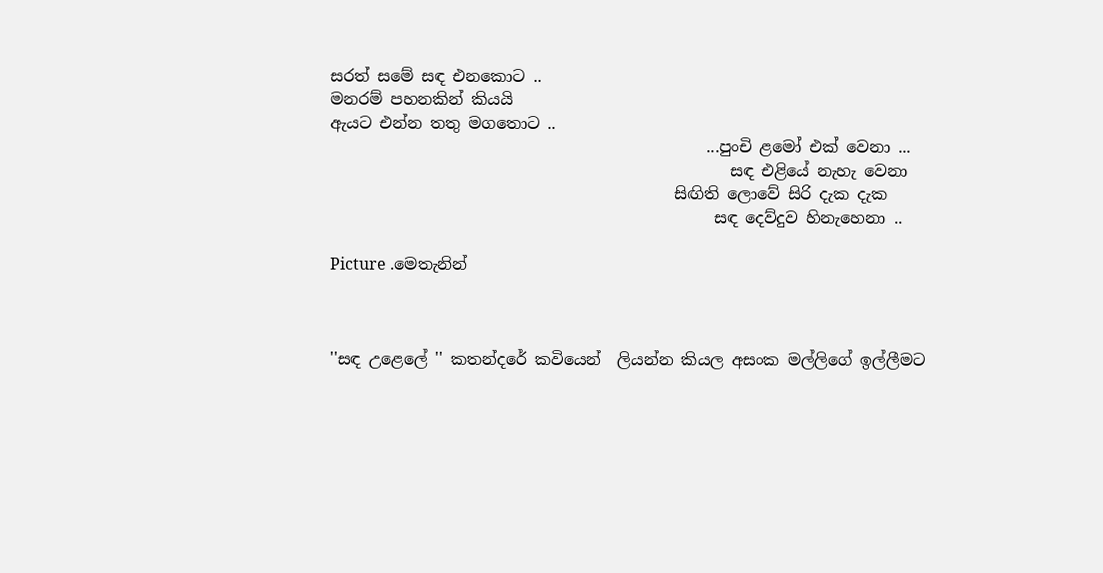සරත් සමේ සඳ එනකොට ..
මනරම් පහනකින් කියයි
ඇයට එන්න තතු මගතොට ..
                                               ...පුංචි ළමෝ එක් වෙනා ...
                                                  සඳ එළියේ නැහැ වෙනා
                                           සිඟිති ලොවේ සිරි දැක දැක
                                                සඳ දෙව්දුව හිනැහෙනා ..

Picture .මෙතැනින්



''සඳ උළෙලේ '' කතන්දරේ කවියෙන්  ලියන්න කියල අසංක මල්ලිගේ ඉල්ලීමට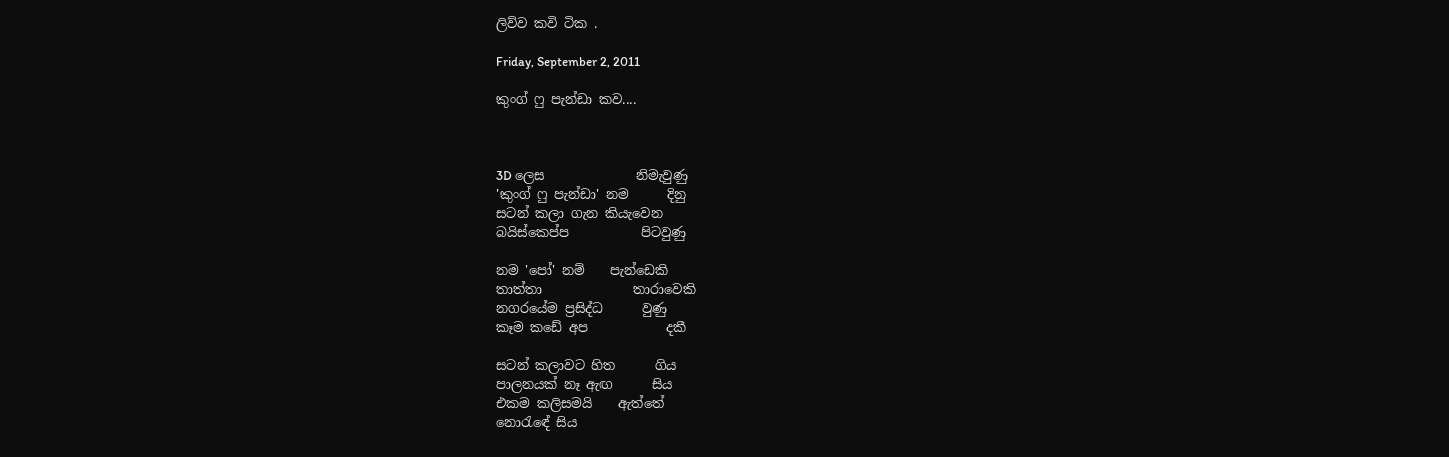ලිව්ව කවි ටික .

Friday, September 2, 2011

කුංග් ෆු පැන්ඩා කව....



3D ලෙස              නිමැවුණු
'කුංග් ෆු පැන්ඩා' නම      දිනු
සටන් කලා ගැන කියැවෙන
බයිස්කෙප්ප           පිටවුණු

නම 'පෝ' නම්    පැන්ඩෙකි
තාත්තා              තාරාවෙකි
නගරයේම ප්‍රසිද්ධ      වුණු
කෑම කඩේ අප            දකී

සටන් කලාවට හිත      ගිය
පාලනයක් නෑ ඇඟ      සිය
එකම කලිසමයි    ඇත්තේ
නොරැ‍ඳේ සිය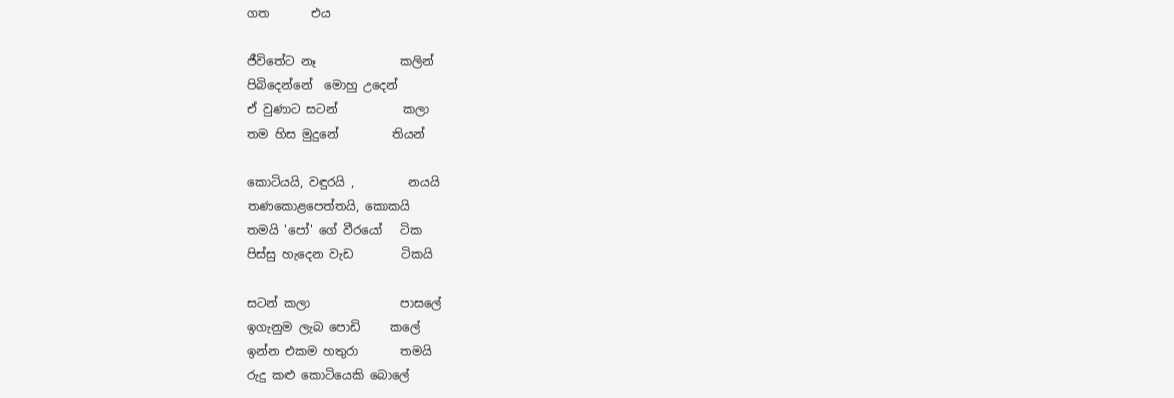ගත       එය

ජීවිතේට නෑ              කලින්
පිබිදෙන්නේ  මොහු උදෙන්
ඒ වුණාට සටන්           කලා
තම හිස මුදුනේ         තියන්

කොටියයි, වඳුරයි ,         නයයි
තණකොළපෙත්තයි, කොකයි
තමයි 'පෝ' ගේ වීරයෝ   ටික
පිස්සු හැදෙන වැඩ        ටිකයි

සටන් කලා               පාසලේ
ඉගැනුම ලැබ පොඩි     කලේ
ඉන්න එකම හතුරා       තමයි
රුදු කළු කොටියෙකි බොලේ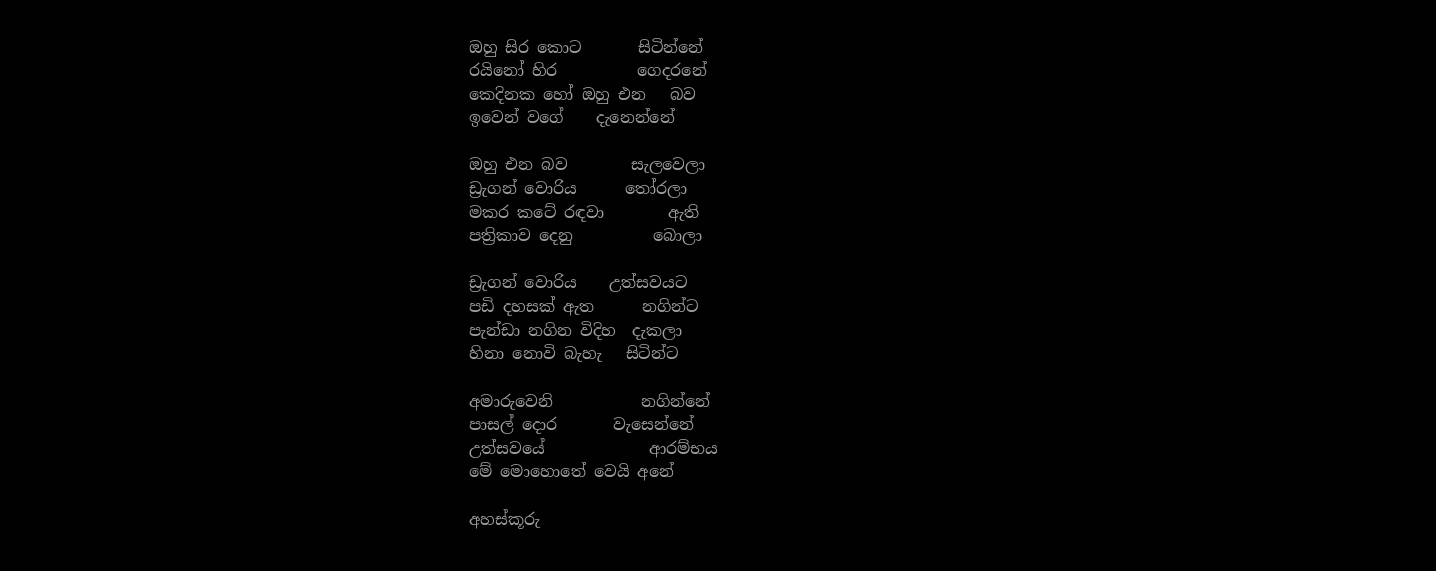ඔහු සිර කොට       සිටින්නේ
රයිනෝ හිර          ගෙදරනේ
කෙදිනක හෝ ඔහු එන   බව
ඉවෙන් වගේ    දැනෙන්නේ

ඔහු එන බව        සැලවෙලා
ඩ්‍රැගන් වොරිය      තෝරලා
මකර කටේ රඳවා        ඇති
පත්‍රිකාව දෙනු          බොලා

ඩ්‍රැගන් වොරිය    උත්සවයට
පඩි දහසක් ඇත      නගින්ට
පැන්ඩා නගින විදිහ  දැකලා
හිනා නොවි බැහැ   සිටින්ට

අමාරුවෙනි           නගින්නේ
පාසල් දොර       වැසෙන්නේ
උත්සවයේ             ආරම්භය
මේ මොහොතේ වෙයි අනේ

අහස්කූරු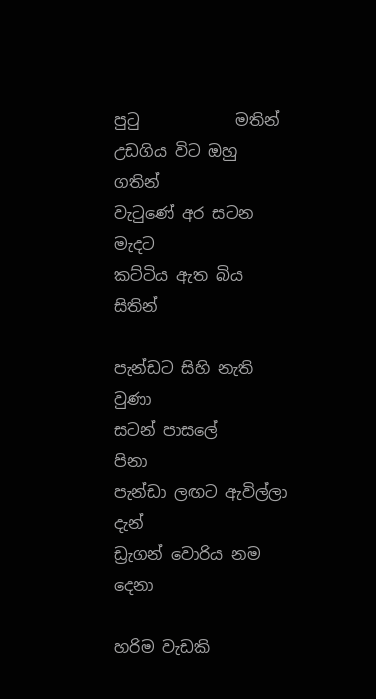පුටු            මතින්
උඩගිය විට ඔහු         ගතින්
වැටුණේ අර සටන     මැදට
කට්ටිය ඇත බිය       සිතින්

පැන්ඩට සිහි නැති       වුණා
සටන් පාසලේ             පිනා
පැන්ඩා ලඟට ඇවිල්ලා දැන්
ඩ්‍රැගන් වොරිය නම    දෙනා

හරිම වැඩකි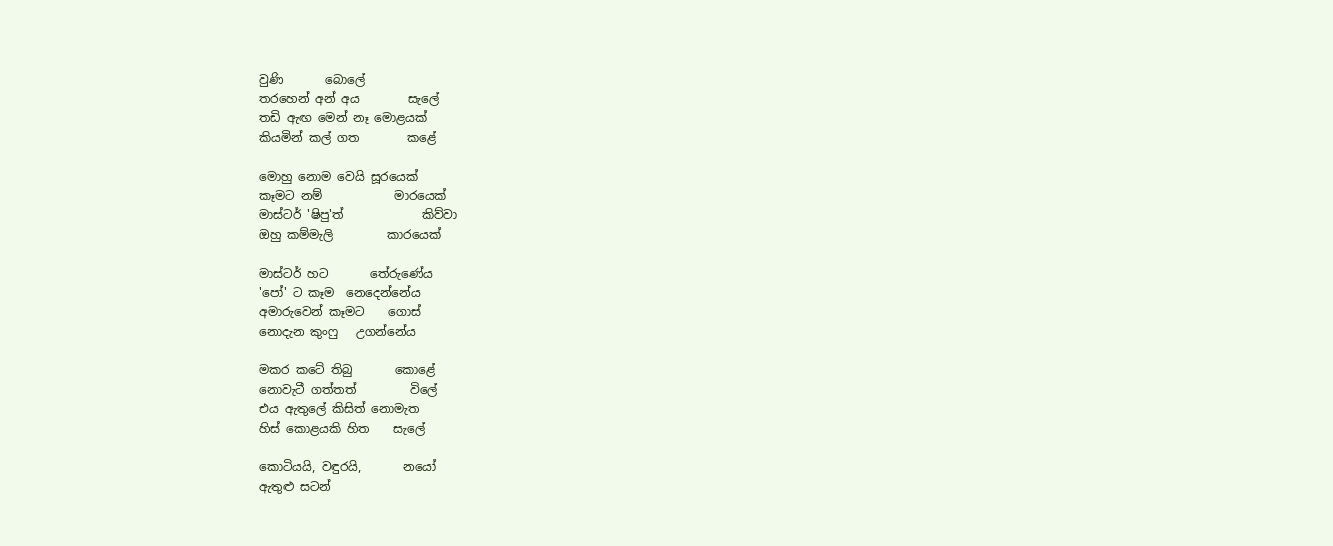වුණි       බොලේ
තරහෙන් අන් අය        සැලේ
තඩි ඇඟ මෙන් නෑ මොළයක්
කියමින් කල් ගත        කළේ

මොහු නොම වෙයි සූරයෙක්
කෑමට නම්            මාරයෙක්
මාස්ටර් 'ෂිපු'ත්             කිව්වා
ඔහු කම්මැලි         කාරයෙක්

මාස්ටර් හට       තේරු‍ණේය
'පෝ' ට කෑම  නෙදෙන්නේය
අමාරුවෙන් කෑමට    ගොස්
නොදැන කුංෆු   උගන්නේය

මකර කටේ තිබු       කොළේ
නොවැටී ගත්තත්         විලේ
එය ඇතුලේ කිසිත් නොමැත
හිස් කොළයකි හිත    සැලේ

කොටියයි, වඳුරයි,       නයෝ
ඇතුළු සටන්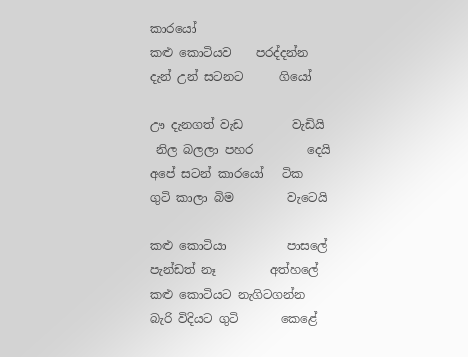කාරයෝ
කළු කොටියව    පරද්දන්න
දැන් උන් සටනට      ගියෝ

ඌ දැනගත් වැඩ        වැඩියි
 නිල බලලා පහර         දෙයි
අපේ සටන් කාරයෝ   ටික
ගුටි කාලා බිම         වැටෙයි

කළු කොටියා          පාසලේ
පැන්ඩත් නෑ         අත්හලේ
කළු කොටියට නැගිටගන්න
බැරි විදියට ගුටි       කෙළේ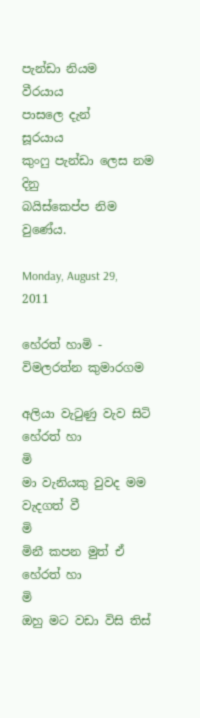පැන්ඩා නියම         වීරයාය
පාසලෙ දැන්           සූරයාය
කුංෆු පැන්ඩා ලෙස නම දිනු
බයිස්කෙප්ප නිම    වුණේය.

Monday, August 29, 2011

හේරත් හාමි - විමලරත්න කුමාරගම

අලියා වැටුණු වැව සිටි හේරත් හා                        මි
මා වැනියකු වුවද මම වැදගත් වී                           මි
මිනී කපන මුත් ඒ හේරත් හා                               මි
ඔහු මට වඩා විසි තිස්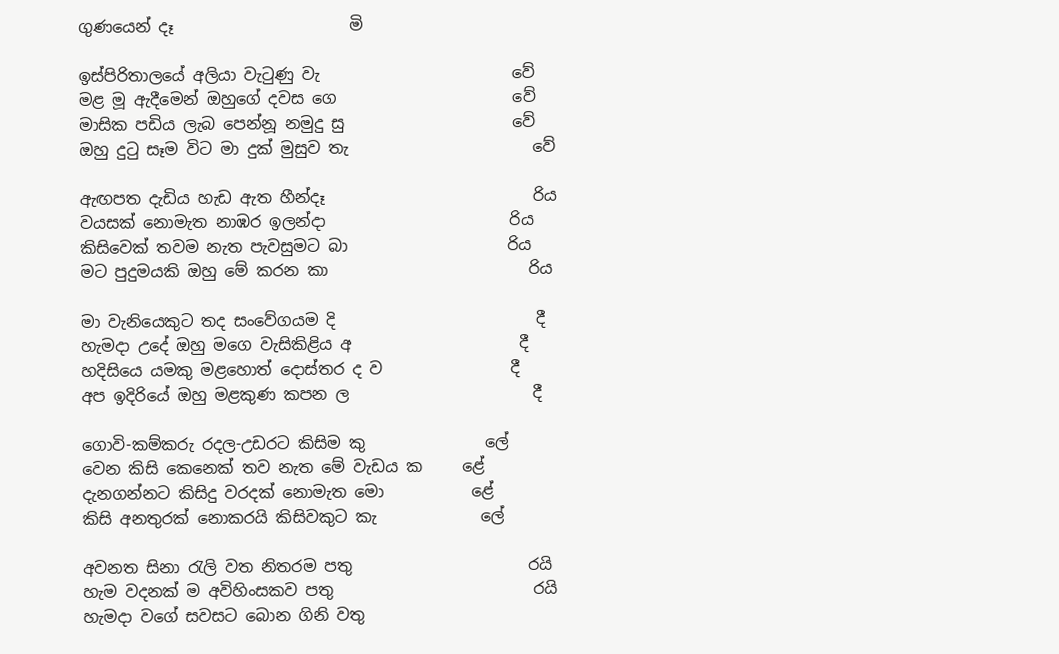ගුණයෙන් දෑ                      මි

ඉස්පිරිතාලයේ අලියා වැටුණු වැ                        වේ
මළ මූ ඇදීමෙන් ඔහුගේ දවස ගෙ                      වේ
මාසික පඩිය ලැබ පෙන්නූ නමුදු සු                     වේ
ඔහු දුටු සෑම විට මා දුක් මුසුව තැ                       වේ

ඇඟපත දැඩිය හැඩ ඇත හීන්දෑ                          රිය
වයසක් නොමැත නාඹර ඉලන්දා                       රිය
කිසිවෙක් තවම නැත පැවසුමට බා                    රිය
මට පුදුමයකි ඔහු මේ කරන කා                         රිය

මා වැනියෙකුට තද සංවේගයම දි                         දී
හැමදා උදේ ඔහු මගෙ වැසිකිළිය අ                     දී
හදිසියෙ යමකු මළහොත් දොස්තර ද ව                දී
අප ඉදිරියේ ඔහු මළකුණ කපන ල                       දී

ගොවි-කම්කරු රදල-උඩරට කිසිම කු               ලේ
වෙන කිසි කෙනෙක් තව නැත මේ වැඩය ක     ළේ
දැනගන්නට කිසිදු වරදක් නොමැත මො           ළේ
කිසි අනතුරක් නොකරයි කිසිවකුට කැ             ලේ

අවනත සිනා රැලි වත නිතරම පතු                      රයි
හැම වදනක් ම අවිහිංසකව පතු                         රයි
හැමදා වගේ සවසට බොන ගිනි වතු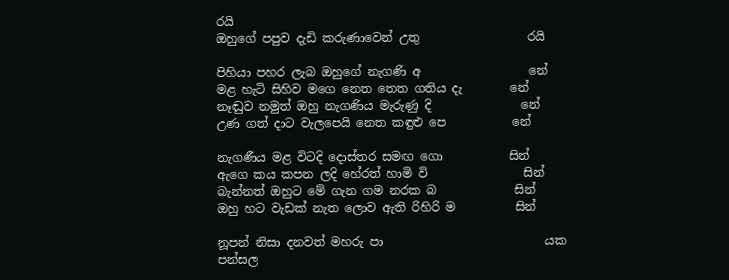රයි
ඔහුගේ පපුව දැඩි කරුණාවෙන් උතු                  රයි

පිහියා පහර ලැබ ඔහුගේ නැගණි අ                  නේ
මළ හැටි සිහිව මගෙ නෙත තෙත ගතිය දැ        නේ
නෑඬුව නමුත් ඔහු නැගණිය මැරුණු දි               නේ
උණ ගත් දාට වැලපෙයි නෙත කඳුළු පෙ           නේ

නැගණීය මළ විටදි දොස්තර සමඟ ගො           සින්
ඇගෙ කය කපන ලදි හේරත් හාමි වි                සින්
බැන්නත් ඔහුට මේ ගැන ගම නරක බ             සින්
ඔහු හට වැඩක් නැත ලොව ඇති රිහිරි ම          සින්

නූපන් නිසා දනවත් මහරු පා                           යක
පන්සල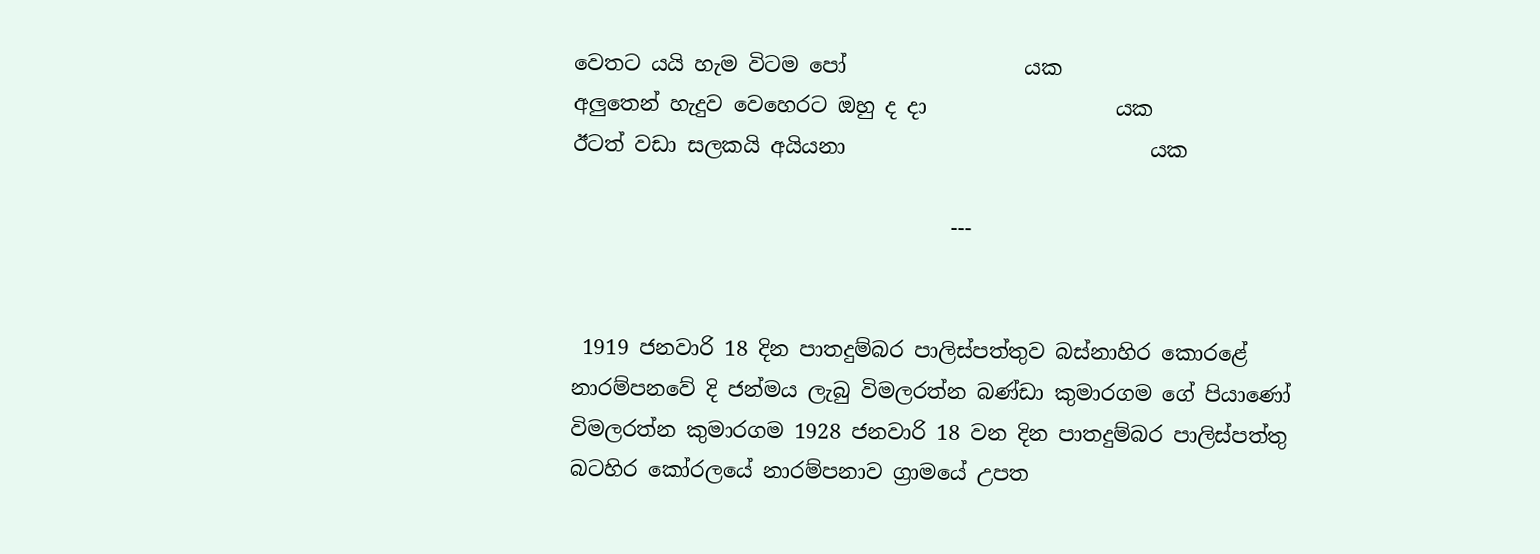වෙතට යයි හැම විටම පෝ                 යක
අලුතෙන් හැදුව වෙහෙරට ඔහු ද දා                  යක
ඊටත් වඩා සලකයි අයියනා                             යක

                                    ---


 1919 ජනවාරි 18 දින පාතදුම්බර පාලිස්පත්තුව බස්නාහිර කොරළේ නාරම්පනවේ දි ජන්මය ලැබු විමලරත්න බණ්ඩා කුමාරගම ගේ පියාණෝ විමලරත්න කුමාරගම 1928 ජනවාරි 18 වන දින පාතදුම්බර පාලිස්පත්තු බටහිර කෝරලයේ නාරම්පනාව ග්‍රාමයේ උපත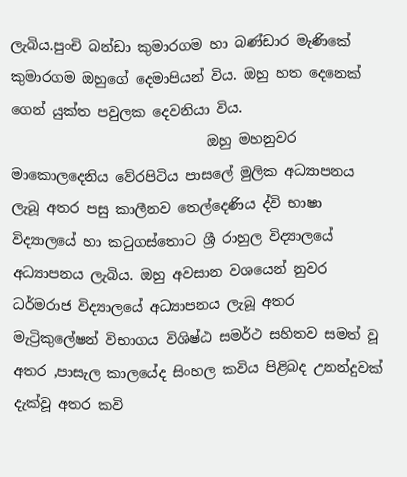ලැබිය.පුංචි බන්ඩා කුමාරගම හා බණ්ඩාර මැණිකේ කුමාරගම ඔහුගේ දෙමාපියන් විය. ඔහු හත දෙනෙක් ගෙන් යුක්ත පවුලක දෙවනියා විය.
                            ඔහු මහනුවර මාකොලදෙනිය වේරපිටිය පාසලේ මුලික අධ්‍යාපනය ලැබූ අතර පසු කාලීනව තෙල්දෙණිය ද්වි භාෂා විද්‍යාලයේ හා කටුගස්තොට ශ්‍රී රාහුල විද්‍යාලයේ අධ්‍යාපනය ලැබිය. ඔහු අවසාන වශයෙන් නුවර ධර්මරාජ විද්‍යාලයේ අධ්‍යාපනය ලැබූ අතර මැට්‍රිකුලේෂන් විභාගය විශිෂ්ඨ සමර්ථ සහිතව සමත් වූ අතර ,පාසැල කාලයේද සිංහල කවිය පිළිබද උනන්දුවක් දැක්වූ අතර කවි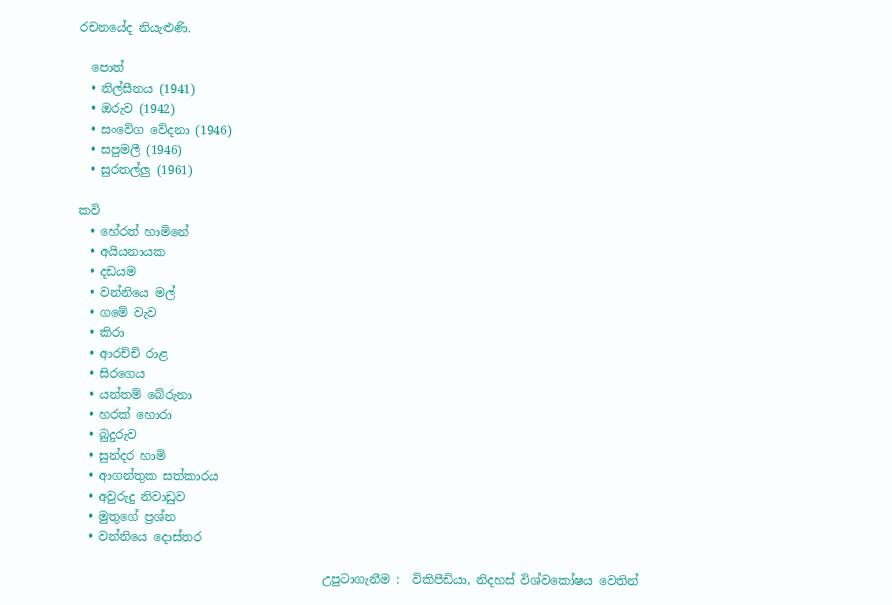රචනයේද නියැළුණි.

  පොත්
  • නිල්සීනය (1941)
  • ඔරුව (1942)
  • සංවේග වේදනා (1946)
  • සපුමලී (1946)
  • සුරතල්ලු (1961)

කවි
  • හේරත් හාමිනේ
  • අයියනායක
  • දඩයම
  • වන්නියෙ මල්
  • ගමේ වැව
  • කිරා
  • ආරච්චි රාළ
  • සිරගෙය
  • යන්තම් බේරුනා
  • හරක් හොරා
  • බුදුරුව
  • සුන්දර හාමි
  • ආගන්තුක සත්කාරය
  • අවුරුදු නිවාඩුව
  • මුතුගේ ප්‍රශ්න
  • වන්නියෙ දොස්තර

                                         උපුටාගැනීම :  විකිපීඩියා, නිදහස් විශ්වකෝෂය වෙතින්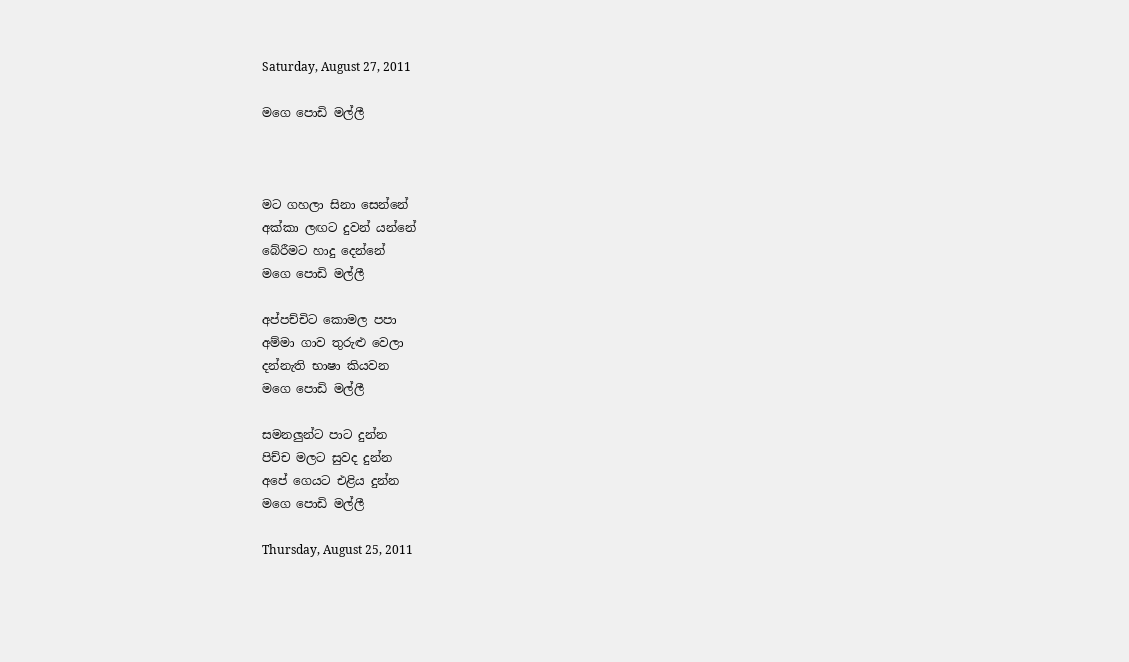Saturday, August 27, 2011

මගෙ පොඩි මල්ලී



මට ගහලා සිනා සෙන්නේ
අක්කා ලඟට දුවන් යන්නේ
බේරීමට හාදු දෙන්නේ
මගෙ පොඩි මල්ලී

අප්පච්චිට කොමල පපා
අම්මා ගාව තුරුළු වෙලා
දන්නැති භාෂා කියවන
මගෙ පොඩි මල්ලී

සමනලුන්ට පාට දුන්න
පිච්ච මලට සුවද දුන්න
අපේ ගෙයට එළිය දුන්න
මගෙ පොඩි මල්ලී

Thursday, August 25, 2011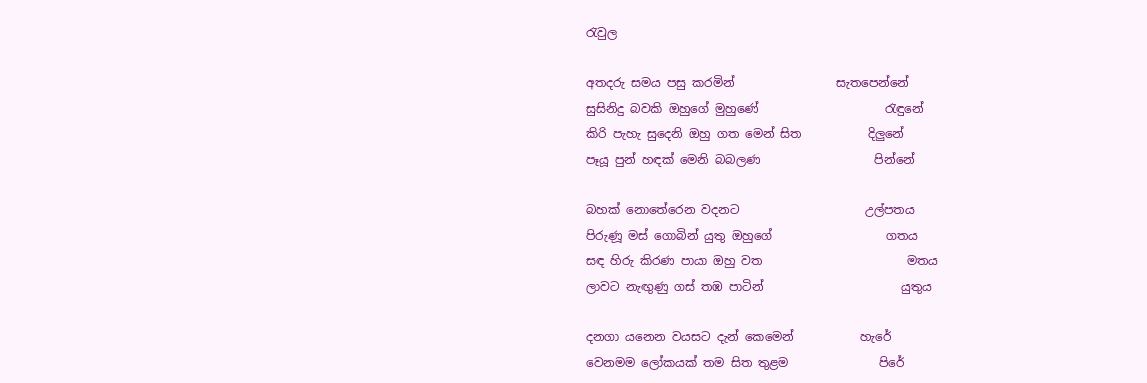රැවුල

අතදරු සමය පසු කරමින්                 සැතපෙන්නේ
සුසිනිදු බවකි ඔහුගේ මුහුණේ                     රැඳුනේ
කිරි පැහැ සුදෙනි ඔහු ගත මෙන් සිත           දිලුනේ
පෑයූ පුන් හඳක් මෙනි බබලණ                   පින්නේ

බහක් නොතේරෙන වදනට                     උල්පතය
පිරුණූ මස් ගොබින් යුතු ඔහුගේ                   ගතය
සඳ හිරු කිරණ පායා ඔහු වත                        මතය
ලාවට නැඟුණු ගස් තඹ පාටින්                       යුතුය

දනගා යනෙන වයසට දැන් කෙමෙන්           හැරේ
වෙනමම ලෝකයක් තම සිත තුළම               පිරේ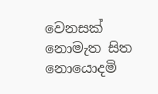වෙනසක් නොමැත සිත නොයොදමි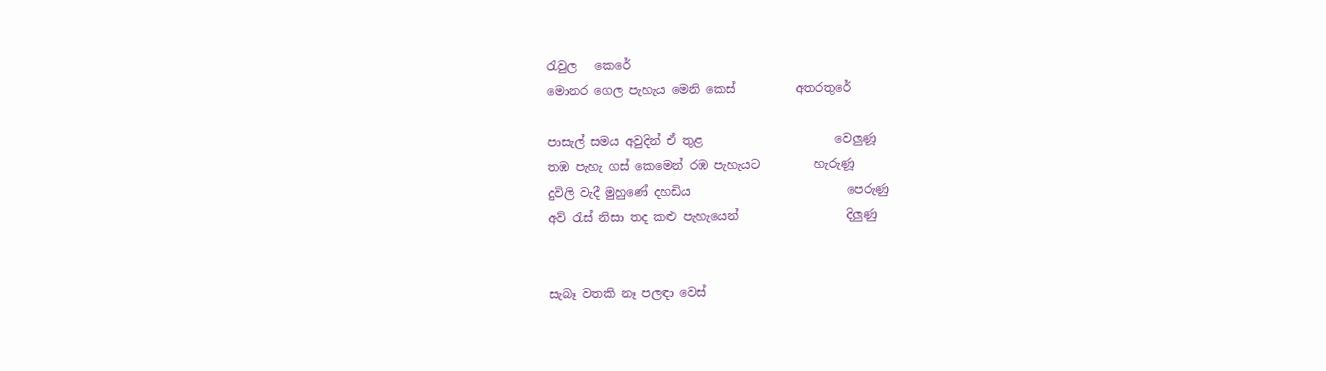රැවුල   කෙරේ
මොනර ගෙල පැහැය මෙනි කෙස්          අතරතුරේ

පාසැල් සමය අවුදින් ඒ තුළ                      වෙලුණූ
තඹ පැහැ ගස් කෙමෙන් රඹ පැහැයට         හැරුණූ
දුවිලි වැදී මුහුණේ දහඩිය                          පෙරුණු
අව් රැස් නිසා තද කළු පැහැයෙන්                  දිලුණු


සැබෑ වතකි නෑ පලඳා වෙස්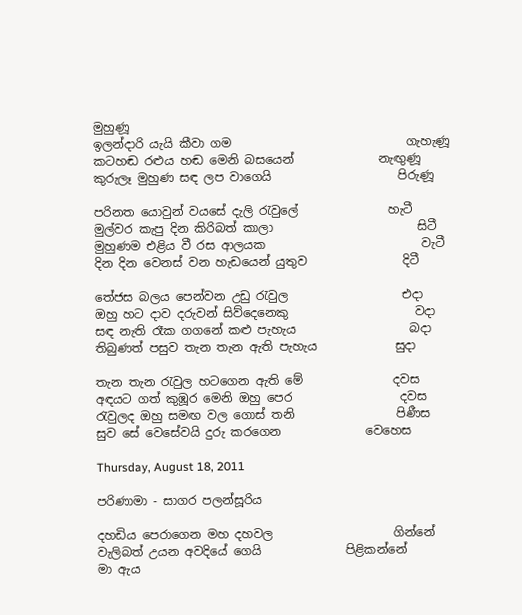මුහුණූ
ඉලන්දාරි යැයි කීවා ගම                             ගැහැණූ
කටහඬ රළුය හඬ මෙනි බසයෙන්              නැඟුණූ
කුරුලෑ මුහුණ සඳ ලප වාගෙයි                     පිරුණූ

පරිනත යොවුන් වයසේ දැලි රැවුලේ               හැටී
මුල්වර කැපු දින කිරිබත් කාලා                        සිටී
මුහුණම එළිය වී රස ආලයක                          වැටී
දින දින වෙනස් වන හැඩයෙන් යුතුව                දිටී

තේජස බලය පෙන්වන උඩු රැවුල                   එදා
ඔහු හට දාව දරුවන් සිව්දෙනෙකු                     වදා
සඳ නැති රෑක ගගනේ කළු පැහැය                   බදා
තිබුණත් පසුව තැන තැන ඇති පැහැය             සුදා

තැන තැන රැවුල හටගෙන ඇති මේ               දවස
අඳයට ගත් කුඹූර මෙනි ඔහු පෙර                  දවස
රැවුලද ඔහු සමඟ වල ගොස් තනි                 පිණීස
සුව සේ වෙසේවයි දුරු කරගෙන              වෙහෙස

Thursday, August 18, 2011

පරිණාමා - සාගර පලන්සූරිය

දහඩිය පෙරාගෙන මහ දහවල                    ගින්නේ
වැලිබත් උයන අවදියේ ගෙයි              පිළිකන්නේ
මා ඇය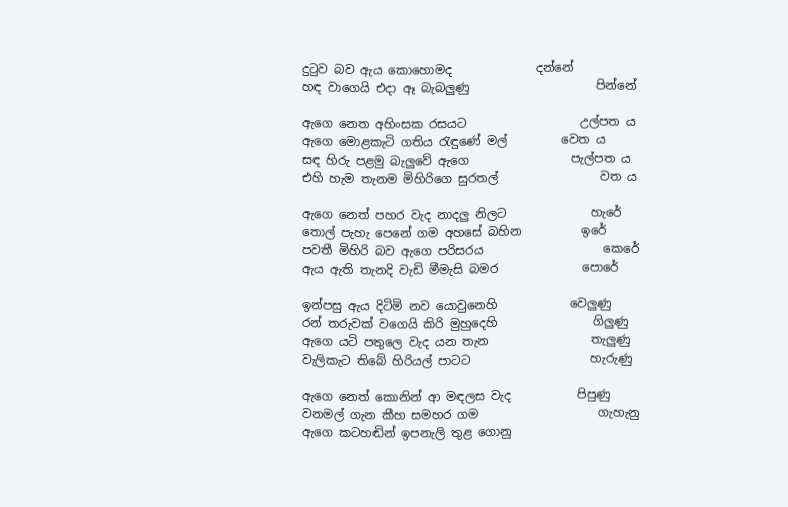දුටුව බව ඇය කොහොමද              දන්නේ
හඳ වාගෙයි එදා ඈ බැබලුණු                     පින්නේ

ඇගෙ නෙත අහිංසක රසයට                   උල්පත ය
ඇගෙ මොළකැටි ගතිය රැඳුණේ මල්         වෙත ය
සඳ හිරු පළමු බැලුවේ ඇගෙ                 පැල්පත ය
එහි හැම තැනම මිහිරිගෙ සුරතල්                 වත ය

ඇගෙ නෙත් පහර වැද නාදලු නිලට              හැරේ
තොල් පැහැ පෙනේ ගම අහසේ බහින          ඉරේ
පවතී මිහිරි බව ඇගෙ පරිසරය                    කෙරේ
ඇය ඇති තැනදි වැඩි මීමැසි බමර              පොරේ

ඉන්පසු ඇය දිටිමි නව යොවුනෙහි            වෙලුණු
රන් තරුවක් වගෙයි කිරි මුහුදෙහි                ගිලුණු
ඇගෙ යටි පතුලෙ වැද යන තැන                 තැලුණු
වැලිකැට තිබේ හිරියල් පාටට                    හැරුණු

ඇගෙ නෙත් කොනින් ආ මඳලස වැද           පිපුණු
වනමල් ගැන කීහ සමහර ගම                    ගැහැනු
ඇගෙ කටහඬින් ඉපනැලි තුළ ගොනු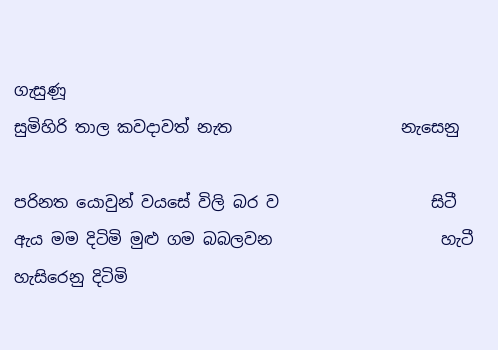ගැසුණූ
සුමිහිරි තාල කවදාවත් නැත                     නැසෙනු

පරිනත යොවුන් වයසේ විලි බර ව                   සිටී
ඇය මම දිටිමි මුළු ගම බබලවන                     හැටී
හැසිරෙනු දිටිමි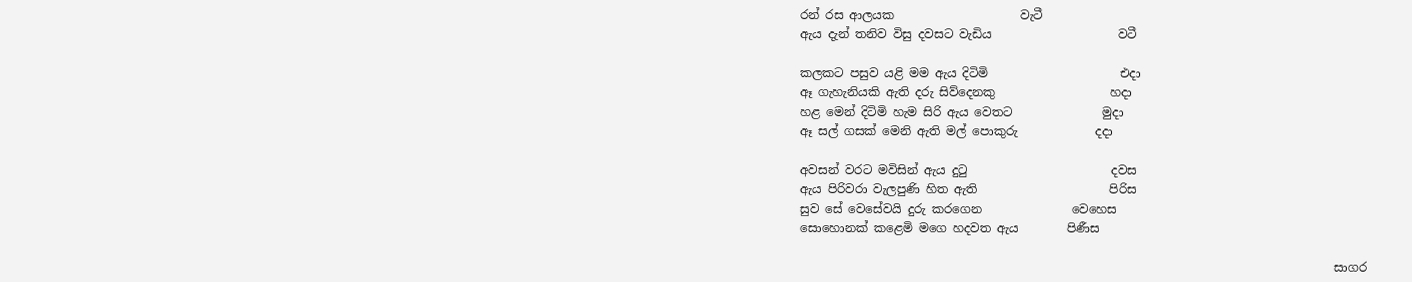රන් රස ආලයක                     වැටී
ඇය දැන් තනිව විසු දවසට වැඩිය                     වටී

කලකට පසුව යළි මම ඇය දිටිමි                      එදා
ඈ ගැහැනියකි ඇති දරු සිව්දෙනකු                   හදා
හළ මෙන් දිටිමි හැම සිරි ඇය වෙතට               මුදා
ඈ සල් ගසක් මෙනි ඇති මල් පොකුරු             දදා

අවසන් වරට මවිසින් ඇය දුටු                        දවස
ඇය පිරිවරා වැලපුණි හිත ඇති                      පිරිස
සුව සේ වෙසේවයි දුරු කරගෙන               වෙහෙස
සොහොනක් කළෙමි මගෙ හදවත ඇය        පිණීස

                                                                                         සාගර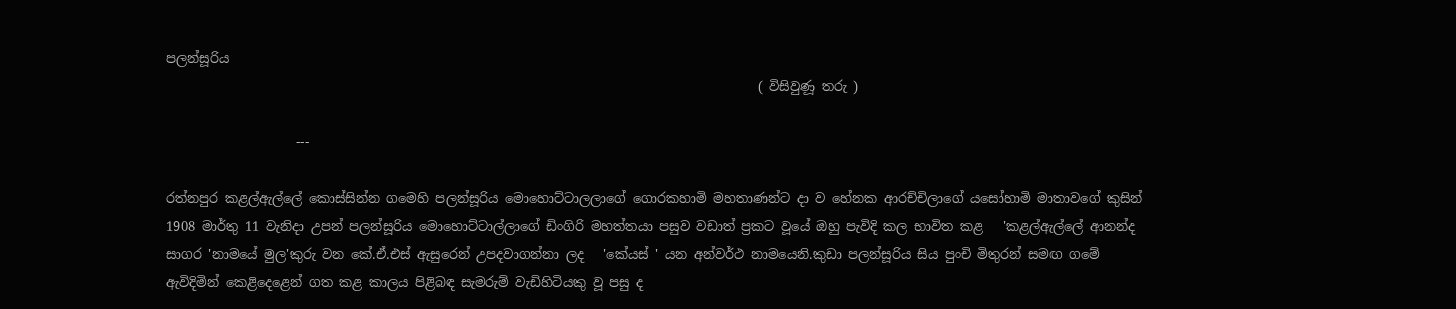පලන්සූරිය
                                                                                           ( විසිවුණූ තරු )

                    ---

රත්නපුර කළල්ඇල්ලේ කොස්සින්න ගමෙහි පලන්සූරිය මොහොට්ටාලලාගේ ගොරකහාමි මහතාණන්ට දා ව හේනක ආරච්චිලාගේ යසෝහාමි මාතාවගේ කුසින් 1908 මාර්තු 11 වැනිදා උපන් පලන්සූරිය ‍මොහොට්ටාල්ලාගේ ඩිංගිරි මහත්තයා පසුව වඩාත් ප්‍රකට වූයේ ඔහු පැවිදි කල භාවිත කළ   'කළල්ඇල්ලේ ආනන්ද සාගර 'නාමයේ මුල'කුරු වන කේ.ඒ.එස් ඇසුරෙන් උපදවාගන්නා ලද   'කේයස් ' යන අන්වර්ථ නාමයෙනි.කුඩා පලන්සූරිය සිය පුංචි මිතුරන් සමඟ ගමේ ඇවිදිමින් කෙළිදෙළෙන් ගත කළ කාලය පිළිබඳ සැමරුම් වැඩිහිටියකු වූ පසු ද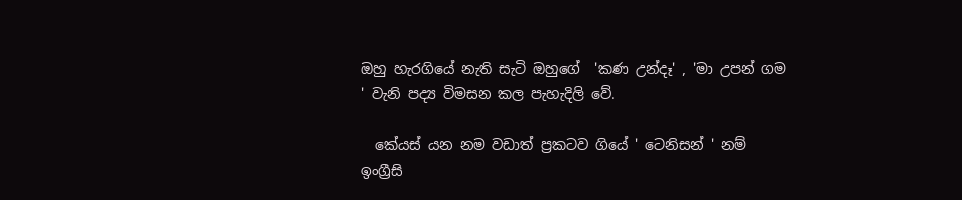ඔහු හැරගියේ නැති සැටි ඔහුගේ  'කණ උන්දෑ' , 'මා උපන් ගම ' වැනි පද්‍ය විමසන කල පැහැදිලි වේ.

  කේයස් යන නම වඩාත් ප්‍රකටව ගියේ ' ටෙනිසන් ' නම් ඉංග්‍රීසි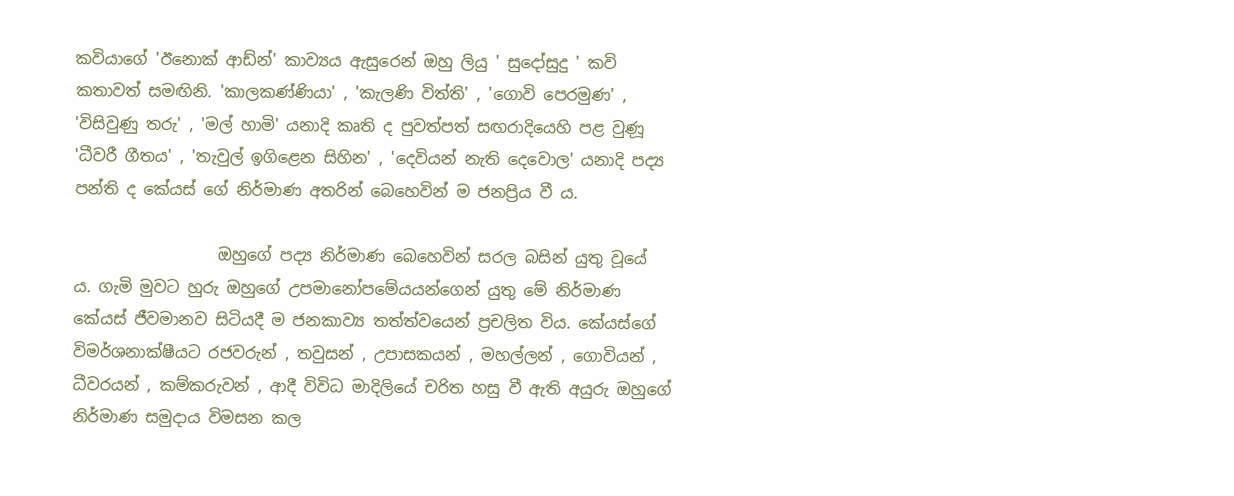කවියාගේ 'ඊනොක් ආඩ්න්' කාව්‍යය ඇසුරෙන් ඔහු ලියු ' සුදෝසුදු ' කවි කතාවත් සමඟිනි. 'කාලකණ්ණියා' , 'කැලණි විත්ති' , 'ගොවි පෙරමුණ' , 'විසිවුණු තරු' , 'මල් හාමි' යනාදි කෘති ද පුවත්පත් සඟරාදියෙහි පළ වුණූ 'ධීවරී ගීතය' , 'තැවුල් ඉගිළෙන සිහින' , 'දෙවියන් නැති දෙවොල' යනාදි පද්‍ය පන්ති ද කේයස් ගේ නිර්මාණ අතරින් බෙහෙවින් ම ජනප්‍රිය වී ය.

                  ඔහුගේ පද්‍ය නිර්මාණ බෙහෙවින් සරල බසින් යුතු වූයේ ය. ගැමි මුවට හුරු ඔහුගේ උපමානෝපමේයයන්ගෙන් යුතු මේ නිර්මාණ කේයස් ජීවමානව සිටියදී ම ජනකාව්‍ය තත්ත්වයෙන් ප්‍රචලිත විය. කේයස්ගේ විමර්ශනාක්ෂීයට රජවරුන් , තවුසන් , උපාසකයන් , මහල්ලන් , ගොවියන් , ධීවරයන් , කම්කරුවන් , ආදී විවිධ මාදිලියේ චරිත හසු වී ඇති අයුරු ඔහුගේ නිර්මාණ සමුදාය විමසන කල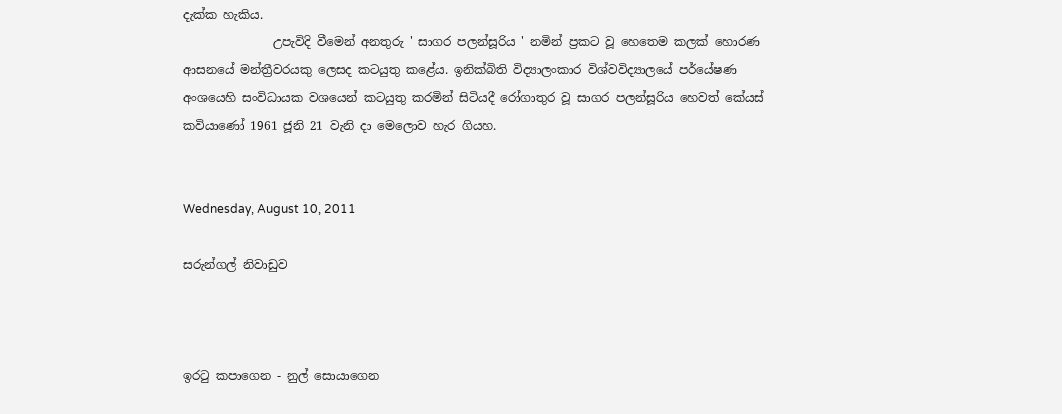දැක්ක හැකිය.
               උපැවිදි වීමෙන් අනතුරු ' සාගර පලන්සූරිය ' නමින් ප්‍රකට වූ හෙතෙම කලක් හොරණ ආසනයේ මන්ත්‍රීවරයකු ලෙසද කටයුතු කළේය. ඉනික්බිති විද්‍යාලංකාර විශ්වවිද්‍යාලයේ පර්යේෂණ අංශයෙහි සංවිධායක වශයෙන් කටයුතු කරමින් සිටියදී රෝගාතුර වූ සාගර පලන්සූරිය හෙවත් කේයස් කවියාණෝ 1961 ජූනි 21 වැනි දා මෙලොව හැර ගියහ.


Wednesday, August 10, 2011

සරුන්ගල් නිවාඩුව



ඉරටු කපාගෙන - නුල් සොයාගෙන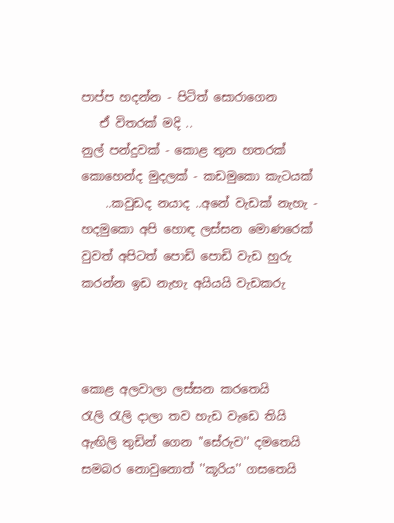පාප්ප හදන්න - පිටිත් සොරාගෙන
   ඒ විතරක් මදි ..
නුල් පන්දුවක් - කොළ තුන හතරක්
කොහෙන්ද මුදලක් - කඩමුකො කැටයක්
    ..කවුඩද නයාද ..අනේ වැඩක් නැහැ - හදමුකො අපි හොඳ ලස්සන මොණරෙක්
වුවත් අපිටත් පොඩි පොඩි වැඩ හුරු
කරන්න ඉඩ නැහැ අයියයි වැඩකරු



කොළ අලවාලා ලස්සන කරතෙයි
රැලි රැලි දාලා තව හැඩ වැඩෙ තියි
ඇඟිලි තුඩින් ගෙන ''සේරුව'' දමතෙයි
සමබර නොවුනොත් ''කූරිය'' ගසතෙයි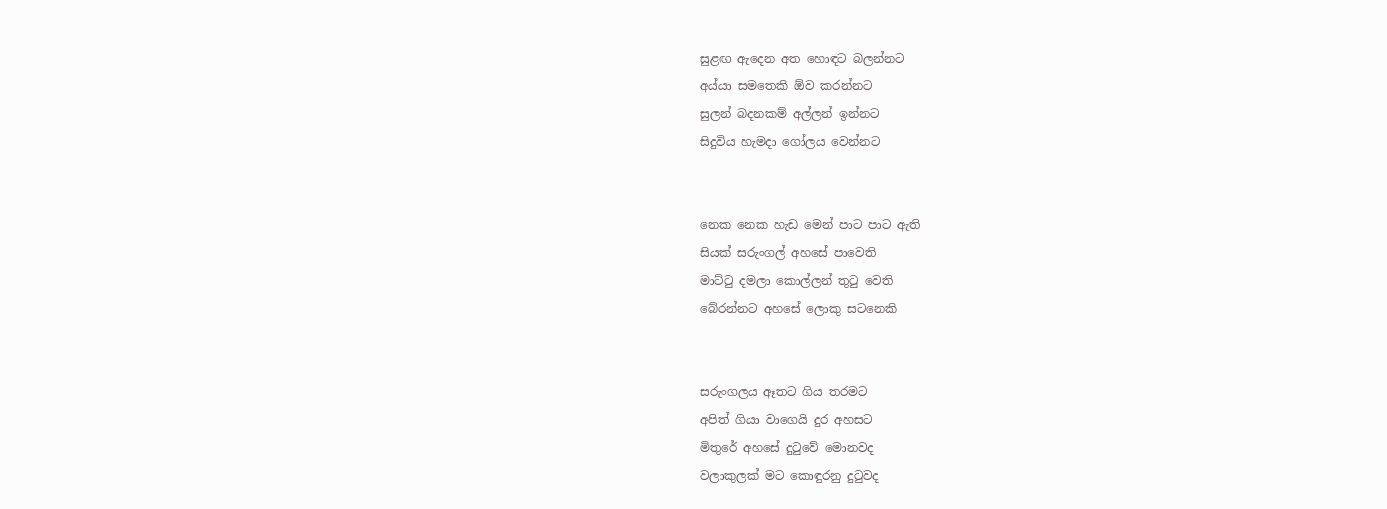සුළඟ ඇදෙන අත හොඳට බලන්නට
අය්යා සමතෙකි ඕව කරන්නට
සුලන් බදනකම් අල්ලන් ඉන්නට
සිදුවිය හැමදා ගෝලය වෙන්නට


නෙක නෙක හැඩ මෙන් පාට පාට ඇති
සියක් සරුංගල් අහසේ පාවෙති
මාට්ටු දමලා කොල්ලන් තුටු වෙති
බේරන්නට අහසේ ලොකු සටනෙකි


සරුංගලය ඈතට ගිය තරමට
අපිත් ගියා වාගෙයි දුර අහසට
මිතුරේ අහසේ දුටුවේ මොනවද
වලාකුලක් මට කොඳුරනු දුටුවද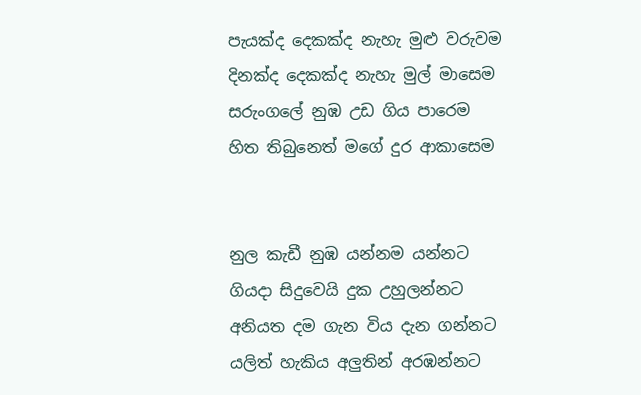පැයක්ද දෙකක්ද නැහැ මුළු වරුවම
දිනක්ද දෙකක්ද නැහැ මුල් මාසෙම
සරුංගලේ නුඹ උඩ ගිය පාරෙම
හිත තිබුනෙත් මගේ දුර ආකාසෙම


නුල කැඩී නුඹ යන්නම යන්නට
ගියදා සිදුවෙයි දුක උහුලන්නට
අනියත දම ගැන විය දැන ගන්නට
යලිත් හැකිය අලුතින් අරඹන්නට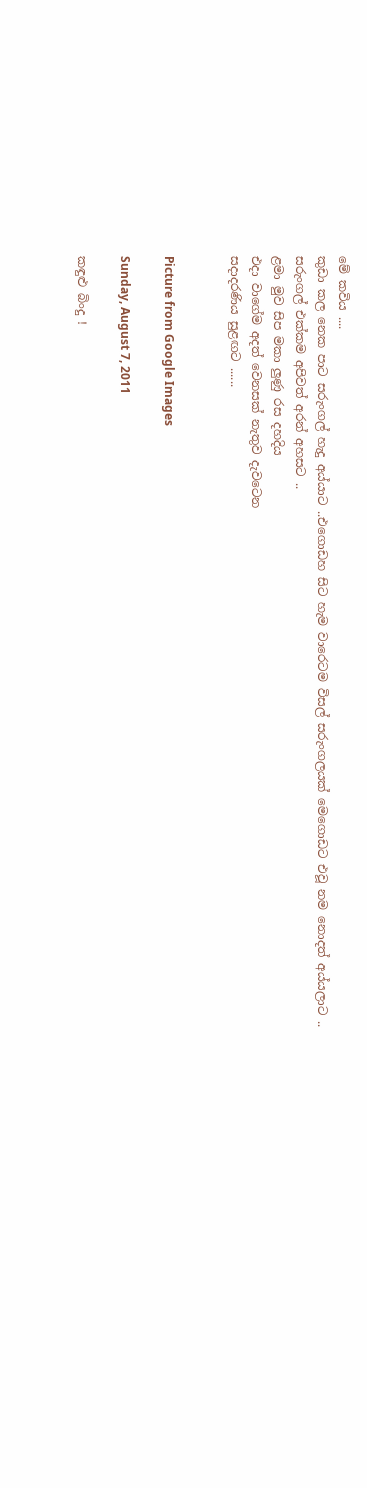මේ කවිය ....
කුඩා කල නෙක පාට සරුංගල් හැදු අය්යාට ..එගොඩහ සිට හැම වාරෙටම විසල් සරුංගලයක් මෙගොඩට එවූ නම නොදත් අය්යලාට ..
සරුංගල් එක්කම අපිවත් අරන් අහසට ..
ළමා මුව සිප මකා ලුණු රස දහදිය
එදා වාගේම අදත් වෙනසක් නැතුව දැවටෙන
සදාදරණිය සුළඟට ......


Picture from Google Images

Sunday, August 7, 2011

කඳුළු බිංදු !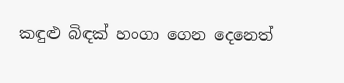කඳුළු බිඳක් හංගා ගෙන දෙනෙත්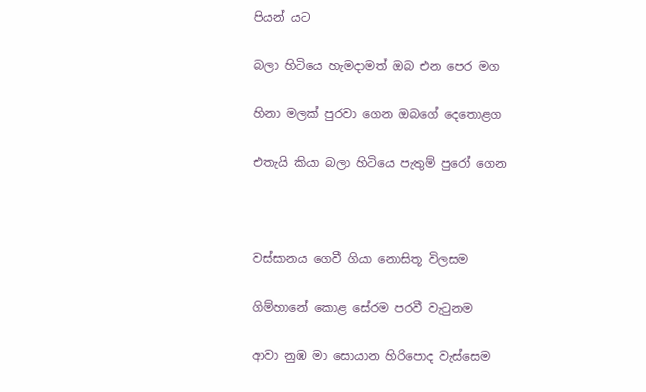පියන් යට

බලා හිටියෙ හැමදාමත් ඔබ එන පෙර මග

හිනා මලක් පුරවා ගෙන ඔබගේ දෙතොළග

එතැයි කියා බලා හිටියෙ පැතුම් පුරෝ ගෙන



වස්සානය ගෙවී ගියා නොසිතූ විලසම

ගිම්හානේ කොළ සේරම පරවී වැටුනම

ආවා නුඹ මා සොයාන හිරිපොද වැස්සෙම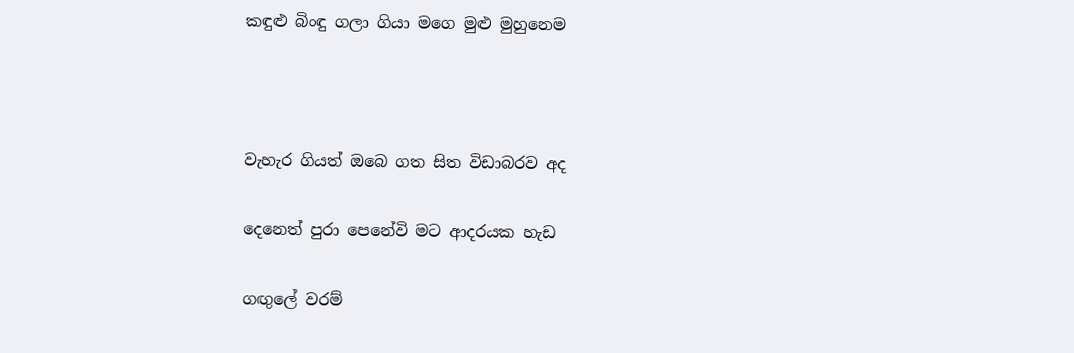කඳුළු බිංඳු ගලා ගියා මගෙ මුළු මුහුනෙම



වැහැර ගියත් ඔබෙ ගත සිත විඩාබරව අද

දෙනෙත් පුරා පෙනේවි මට ආදරයක හැඩ

ගඟුලේ වරම්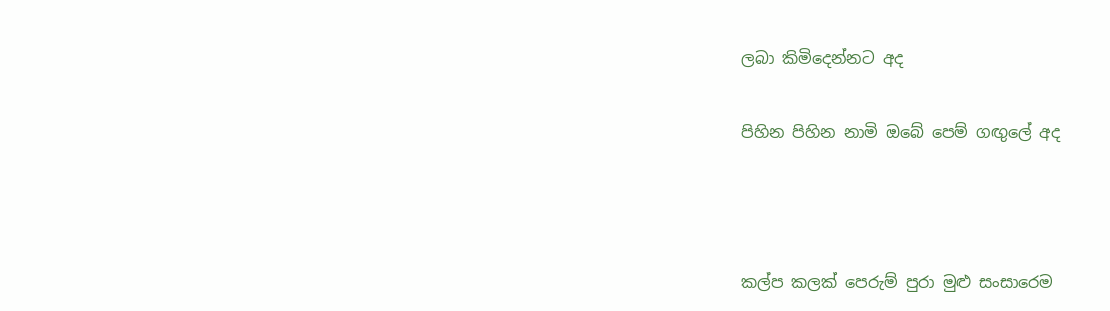ලබා කිමිදෙන්නට අද

පිහින පිහින නාමි ඔබේ පෙම් ගඟුලේ අද



කල්ප කලක් පෙරුම් පුරා මුළු සංසාරෙම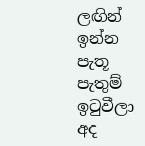ලඟින් ඉන්න පැතූ පැතුම් ඉටුවීලා අද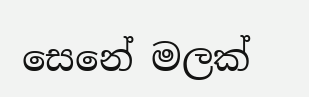සෙනේ මලක්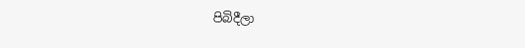පිබිදීලා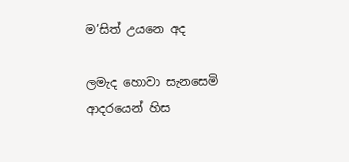ම’සිත් උයනෙ අද

ලමැද හොවා සැනසෙමි ආදරයෙන් හිස